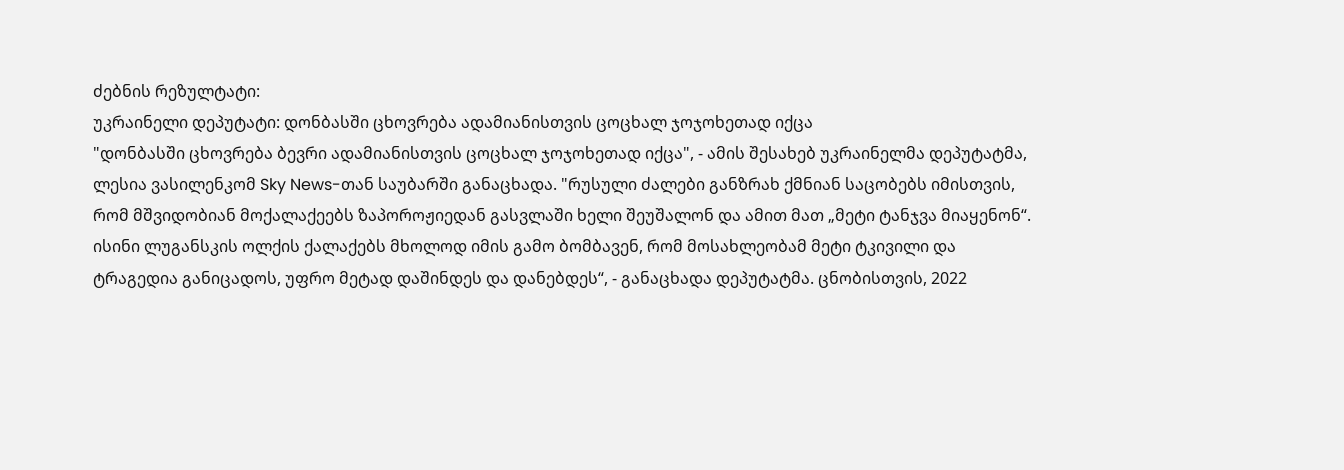ძებნის რეზულტატი:
უკრაინელი დეპუტატი: დონბასში ცხოვრება ადამიანისთვის ცოცხალ ჯოჯოხეთად იქცა
"დონბასში ცხოვრება ბევრი ადამიანისთვის ცოცხალ ჯოჯოხეთად იქცა", - ამის შესახებ უკრაინელმა დეპუტატმა, ლესია ვასილენკომ Sky News-თან საუბარში განაცხადა. "რუსული ძალები განზრახ ქმნიან საცობებს იმისთვის, რომ მშვიდობიან მოქალაქეებს ზაპოროჟიედან გასვლაში ხელი შეუშალონ და ამით მათ „მეტი ტანჯვა მიაყენონ“. ისინი ლუგანსკის ოლქის ქალაქებს მხოლოდ იმის გამო ბომბავენ, რომ მოსახლეობამ მეტი ტკივილი და ტრაგედია განიცადოს, უფრო მეტად დაშინდეს და დანებდეს“, - განაცხადა დეპუტატმა. ცნობისთვის, 2022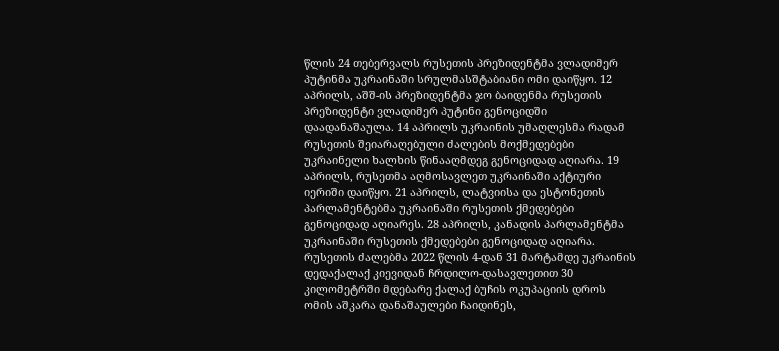წლის 24 თებერვალს რუსეთის პრეზიდენტმა ვლადიმერ პუტინმა უკრაინაში სრულმასშტაბიანი ომი დაიწყო. 12 აპრილს, აშშ-ის პრეზიდენტმა ჯო ბაიდენმა რუსეთის პრეზიდენტი ვლადიმერ პუტინი გენოციდში დაადანაშაულა. 14 აპრილს უკრაინის უმაღლესმა რადამ რუსეთის შეიარაღებული ძალების მოქმედებები უკრაინელი ხალხის წინააღმდეგ გენოციდად აღიარა. 19 აპრილს, რუსეთმა აღმოსავლეთ უკრაინაში აქტიური იერიში დაიწყო. 21 აპრილს, ლატვიისა და ესტონეთის პარლამენტებმა უკრაინაში რუსეთის ქმედებები გენოციდად აღიარეს. 28 აპრილს, კანადის პარლამენტმა უკრაინაში რუსეთის ქმედებები გენოციდად აღიარა. რუსეთის ძალებმა 2022 წლის 4-დან 31 მარტამდე უკრაინის დედაქალაქ კიევიდან ჩრდილო-დასავლეთით 30 კილომეტრში მდებარე ქალაქ ბუჩის ოკუპაციის დროს ომის აშკარა დანაშაულები ჩაიდინეს,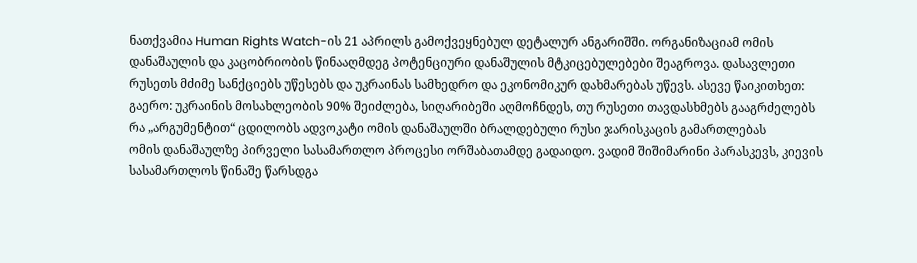ნათქვამია Human Rights Watch-ის 21 აპრილს გამოქვეყნებულ დეტალურ ანგარიშში. ორგანიზაციამ ომის დანაშაულის და კაცობრიობის წინააღმდეგ პოტენციური დანაშულის მტკიცებულებები შეაგროვა. დასავლეთი რუსეთს მძიმე სანქციებს უწესებს და უკრაინას სამხედრო და ეკონომიკურ დახმარებას უწევს. ასევე წაიკითხეთ: გაერო: უკრაინის მოსახლეობის 90% შეიძლება, სიღარიბეში აღმოჩნდეს, თუ რუსეთი თავდასხმებს გააგრძელებს
რა „არგუმენტით“ ცდილობს ადვოკატი ომის დანაშაულში ბრალდებული რუსი ჯარისკაცის გამართლებას
ომის დანაშაულზე პირველი სასამართლო პროცესი ორშაბათამდე გადაიდო. ვადიმ შიშიმარინი პარასკევს, კიევის სასამართლოს წინაშე წარსდგა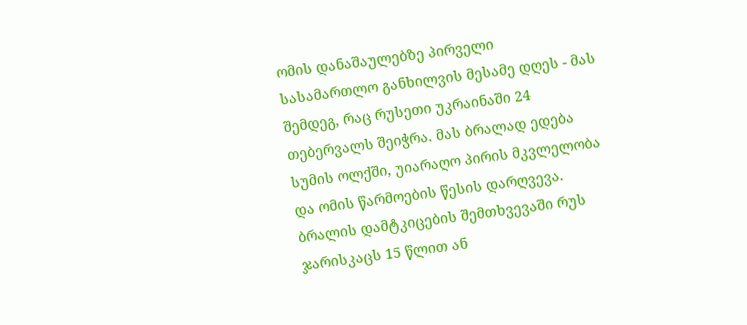ომის დანაშაულებზე პირველი სასამართლო განხილვის მესამე დღეს - მას შემდეგ, რაც რუსეთი უკრაინაში 24 თებერვალს შეიჭრა. მას ბრალად ედება სუმის ოლქში, უიარაღო პირის მკვლელობა და ომის წარმოების წესის დარღვევა. ბრალის დამტკიცების შემთხვევაში რუს ჯარისკაცს 15 წლით ან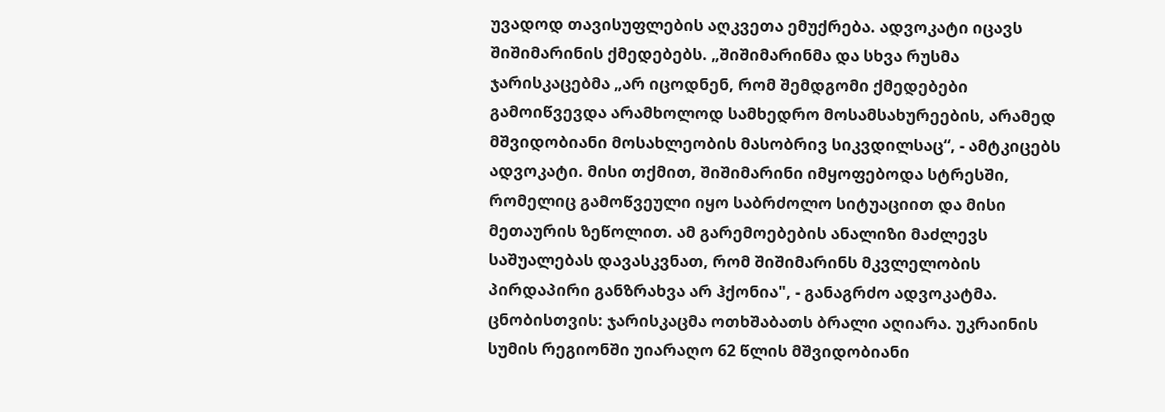უვადოდ თავისუფლების აღკვეთა ემუქრება. ადვოკატი იცავს შიშიმარინის ქმედებებს. „შიშიმარინმა და სხვა რუსმა ჯარისკაცებმა „არ იცოდნენ, რომ შემდგომი ქმედებები გამოიწვევდა არამხოლოდ სამხედრო მოსამსახურეების, არამედ მშვიდობიანი მოსახლეობის მასობრივ სიკვდილსაც“, - ამტკიცებს ადვოკატი. მისი თქმით, შიშიმარინი იმყოფებოდა სტრესში, რომელიც გამოწვეული იყო საბრძოლო სიტუაციით და მისი მეთაურის ზეწოლით. ამ გარემოებების ანალიზი მაძლევს საშუალებას დავასკვნათ, რომ შიშიმარინს მკვლელობის პირდაპირი განზრახვა არ ჰქონია", - განაგრძო ადვოკატმა. ცნობისთვის: ჯარისკაცმა ოთხშაბათს ბრალი აღიარა. უკრაინის სუმის რეგიონში უიარაღო 62 წლის მშვიდობიანი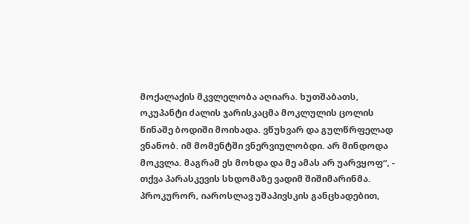მოქალაქის მკვლელობა აღიარა. ხუთშაბათს, ოკუპანტი ძალის ჯარისკაცმა მოკლულის ცოლის წინაშე ბოდიში მოიხადა. ვწუხვარ და გულწრფელად ვნანობ. იმ მომენტში ვნერვიულობდი. არ მინდოდა მოკვლა. მაგრამ ეს მოხდა და მე ამას არ უარვყოფ“, - თქვა პარასკევის სხდომაზე ვადიმ შიშიმარინმა. პროკურორ, იაროსლავ უშაპივსკის განცხადებით,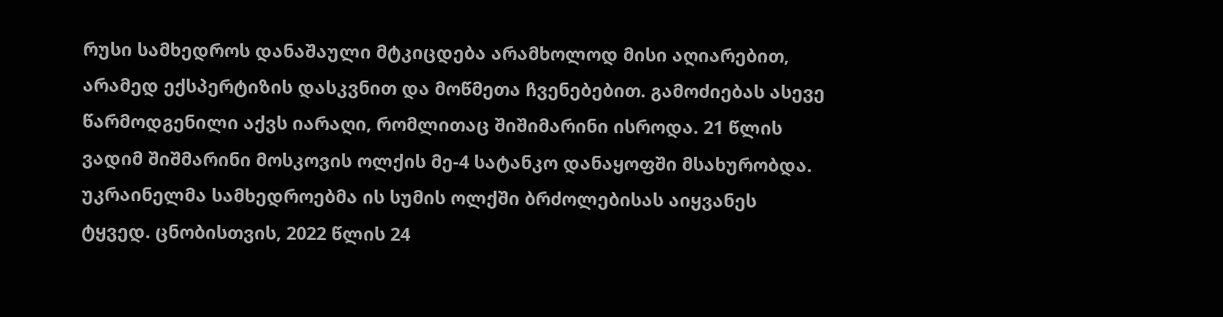რუსი სამხედროს დანაშაული მტკიცდება არამხოლოდ მისი აღიარებით, არამედ ექსპერტიზის დასკვნით და მოწმეთა ჩვენებებით. გამოძიებას ასევე წარმოდგენილი აქვს იარაღი, რომლითაც შიშიმარინი ისროდა. 21 წლის ვადიმ შიშმარინი მოსკოვის ოლქის მე-4 სატანკო დანაყოფში მსახურობდა. უკრაინელმა სამხედროებმა ის სუმის ოლქში ბრძოლებისას აიყვანეს ტყვედ. ცნობისთვის, 2022 წლის 24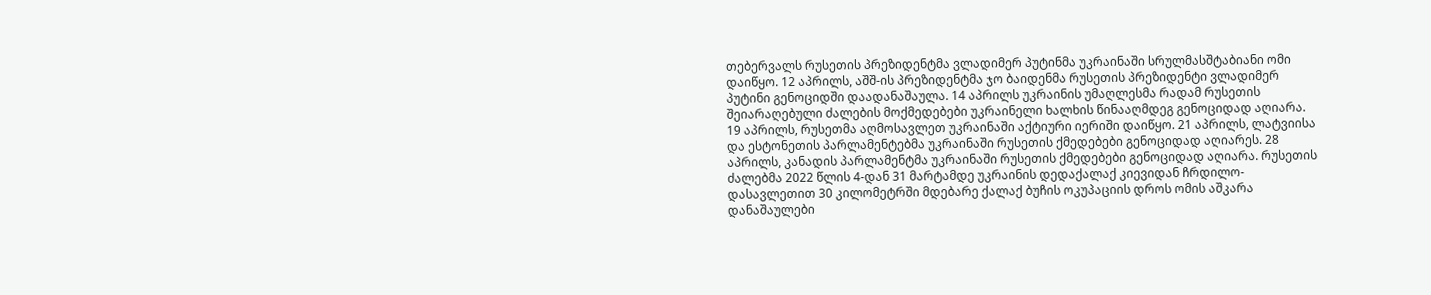თებერვალს რუსეთის პრეზიდენტმა ვლადიმერ პუტინმა უკრაინაში სრულმასშტაბიანი ომი დაიწყო. 12 აპრილს, აშშ-ის პრეზიდენტმა ჯო ბაიდენმა რუსეთის პრეზიდენტი ვლადიმერ პუტინი გენოციდში დაადანაშაულა. 14 აპრილს უკრაინის უმაღლესმა რადამ რუსეთის შეიარაღებული ძალების მოქმედებები უკრაინელი ხალხის წინააღმდეგ გენოციდად აღიარა. 19 აპრილს, რუსეთმა აღმოსავლეთ უკრაინაში აქტიური იერიში დაიწყო. 21 აპრილს, ლატვიისა და ესტონეთის პარლამენტებმა უკრაინაში რუსეთის ქმედებები გენოციდად აღიარეს. 28 აპრილს, კანადის პარლამენტმა უკრაინაში რუსეთის ქმედებები გენოციდად აღიარა. რუსეთის ძალებმა 2022 წლის 4-დან 31 მარტამდე უკრაინის დედაქალაქ კიევიდან ჩრდილო-დასავლეთით 30 კილომეტრში მდებარე ქალაქ ბუჩის ოკუპაციის დროს ომის აშკარა დანაშაულები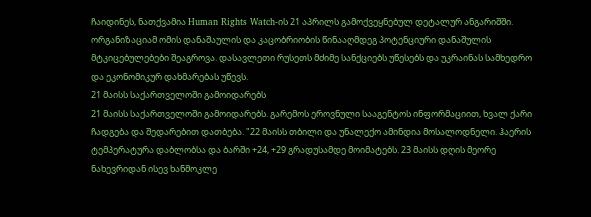ჩაიდინეს, ნათქვამია Human Rights Watch-ის 21 აპრილს გამოქვეყნებულ დეტალურ ანგარიშში. ორგანიზაციამ ომის დანაშაულის და კაცობრიობის წინააღმდეგ პოტენციური დანაშულის მტკიცებულებები შეაგროვა. დასავლეთი რუსეთს მძიმე სანქციებს უწესებს და უკრაინას სამხედრო და ეკონომიკურ დახმარებას უწევს.
21 მაისს საქართველოში გამოიდარებს
21 მაისს საქართველოში გამოიდარებს. გარემოს ეროვნული სააგენტოს ინფორმაციით, ხვალ ქარი ჩადგება და შედარებით დათბება. "22 მაისს თბილი და უნალექო ამინდია მოსალოდნელი. ჰაერის ტემპერატურა დაბლობსა და ბარში +24, +29 გრადუსამდე მოიმატებს. 23 მაისს დღის მეორე ნახევრიდან ისევ ხანმოკლე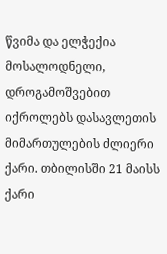წვიმა და ელჭექია მოსალოდნელი, დროგამოშვებით იქროლებს დასავლეთის მიმართულების ძლიერი ქარი. თბილისში 21 მაისს ქარი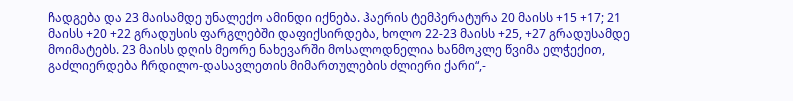ჩადგება და 23 მაისამდე უნალექო ამინდი იქნება. ჰაერის ტემპერატურა 20 მაისს +15 +17; 21 მაისს +20 +22 გრადუსის ფარგლებში დაფიქსირდება, ხოლო 22-23 მაისს +25, +27 გრადუსამდე მოიმატებს. 23 მაისს დღის მეორე ნახევარში მოსალოდნელია ხანმოკლე წვიმა ელჭექით, გაძლიერდება ჩრდილო-დასავლეთის მიმართულების ძლიერი ქარი“,-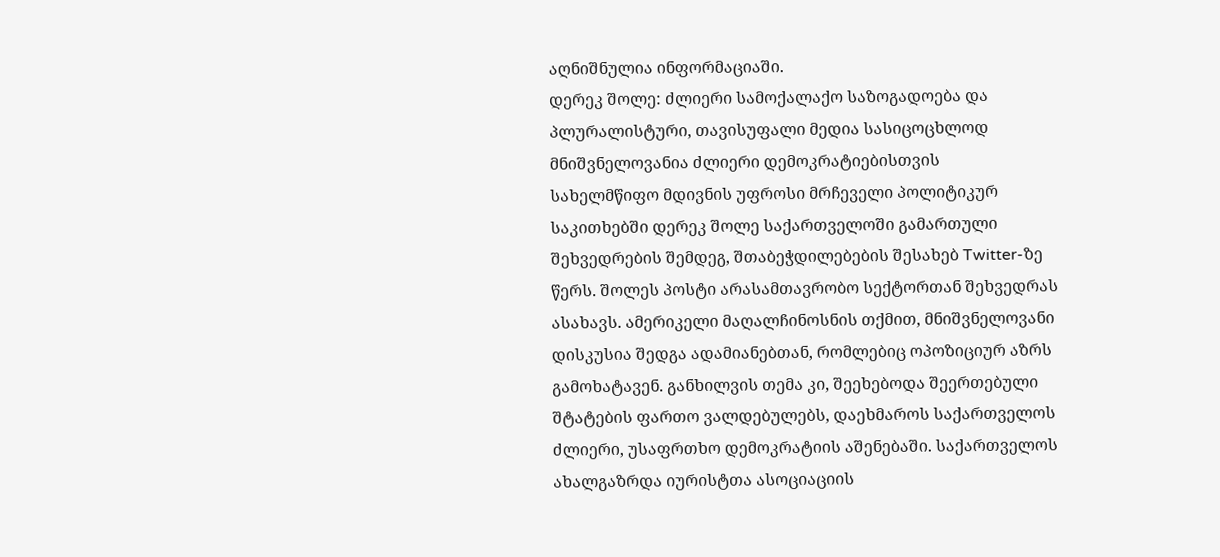აღნიშნულია ინფორმაციაში.
დერეკ შოლე: ძლიერი სამოქალაქო საზოგადოება და პლურალისტური, თავისუფალი მედია სასიცოცხლოდ მნიშვნელოვანია ძლიერი დემოკრატიებისთვის
სახელმწიფო მდივნის უფროსი მრჩეველი პოლიტიკურ საკითხებში დერეკ შოლე საქართველოში გამართული შეხვედრების შემდეგ, შთაბეჭდილებების შესახებ Twitter-ზე წერს. შოლეს პოსტი არასამთავრობო სექტორთან შეხვედრას ასახავს. ამერიკელი მაღალჩინოსნის თქმით, მნიშვნელოვანი დისკუსია შედგა ადამიანებთან, რომლებიც ოპოზიციურ აზრს გამოხატავენ. განხილვის თემა კი, შეეხებოდა შეერთებული შტატების ფართო ვალდებულებს, დაეხმაროს საქართველოს ძლიერი, უსაფრთხო დემოკრატიის აშენებაში. საქართველოს ახალგაზრდა იურისტთა ასოციაციის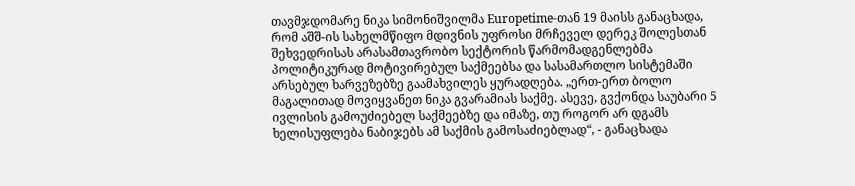თავმჯდომარე ნიკა სიმონიშვილმა Europetime-თან 19 მაისს განაცხადა, რომ აშშ-ის სახელმწიფო მდივნის უფროსი მრჩეველ დერეკ შოლესთან შეხვედრისას არასამთავრობო სექტორის წარმომადგენლებმა პოლიტიკურად მოტივირებულ საქმეებსა და სასამართლო სისტემაში არსებულ ხარვეზებზე გაამახვილეს ყურადღება. „ერთ-ერთ ბოლო მაგალითად მოვიყვანეთ ნიკა გვარამიას საქმე. ასევე, გვქონდა საუბარი 5 ივლისის გამოუძიებელ საქმეებზე და იმაზე, თუ როგორ არ დგამს ხელისუფლება ნაბიჯებს ამ საქმის გამოსაძიებლად“, - განაცხადა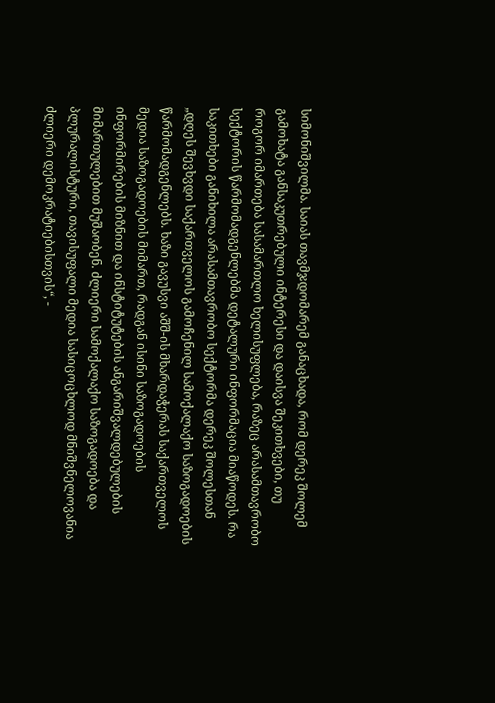სიმონიშვილმა. საიას თავმჯდომარემ განაცხადა, რომ დერეკ შოლემ გამოხატა განსაკუთრებული ინტერესი და დაისვა შეკითხვები, თუ როგორ იმართება სასამართლო ხელისუფლება, რაზეც არასამთავრობო სექტორის წარმომადგენლებმა დეტალური ინფორმაცია მიაწოდეს. რა საკითხები განიხილა არასამთავრობო სექტორმა დერეკ შოლესთან „დღეს შევხვდი საქართველოს გამოჩენილ სამოქალაქო საზოგადოების წარმომადგენლებს. ხაზი გავუსვი აშშ-ის მხარდაჭერას საქართველოს მედია საზოგადოების მიმართ, რადგან ისინი საზოგადოების ინფორმირების მიზნით და ინსტიტუტების ანგარიშვალდებულების მიმართულებით მუშაობენ. ძლიერი სამოქალაქო საზოგადოება და პლურალისტური, თავისუფალი მედია სასიცოცხლოდ მნიშვნელოვანია ძლიერი დემოკრატიებისთვის“, -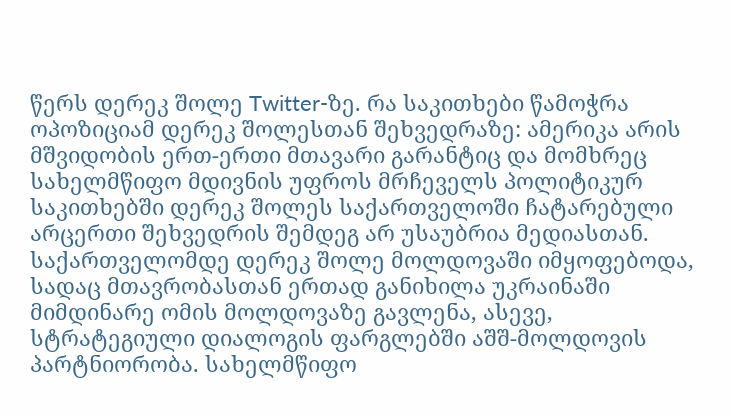წერს დერეკ შოლე Twitter-ზე. რა საკითხები წამოჭრა ოპოზიციამ დერეკ შოლესთან შეხვედრაზე: ამერიკა არის მშვიდობის ერთ-ერთი მთავარი გარანტიც და მომხრეც სახელმწიფო მდივნის უფროს მრჩეველს პოლიტიკურ საკითხებში დერეკ შოლეს საქართველოში ჩატარებული არცერთი შეხვედრის შემდეგ არ უსაუბრია მედიასთან. საქართველომდე დერეკ შოლე მოლდოვაში იმყოფებოდა, სადაც მთავრობასთან ერთად განიხილა უკრაინაში მიმდინარე ომის მოლდოვაზე გავლენა, ასევე, სტრატეგიული დიალოგის ფარგლებში აშშ-მოლდოვის პარტნიორობა. სახელმწიფო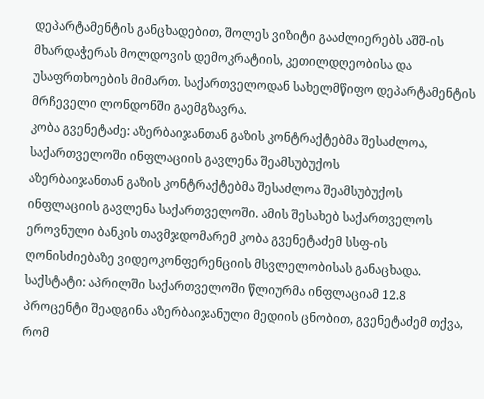დეპარტამენტის განცხადებით, შოლეს ვიზიტი გააძლიერებს აშშ-ის მხარდაჭერას მოლდოვის დემოკრატიის, კეთილდღეობისა და უსაფრთხოების მიმართ. საქართველოდან სახელმწიფო დეპარტამენტის მრჩეველი ლონდონში გაემგზავრა.
კობა გვენეტაძე: აზერბაიჯანთან გაზის კონტრაქტებმა შესაძლოა, საქართველოში ინფლაციის გავლენა შეამსუბუქოს
აზერბაიჯანთან გაზის კონტრაქტებმა შესაძლოა შეამსუბუქოს ინფლაციის გავლენა საქართველოში. ამის შესახებ საქართველოს ეროვნული ბანკის თავმჯდომარემ კობა გვენეტაძემ სსფ-ის ღონისძიებაზე ვიდეოკონფერენციის მსვლელობისას განაცხადა. საქსტატი: აპრილში საქართველოში წლიურმა ინფლაციამ 12.8 პროცენტი შეადგინა აზერბაიჯანული მედიის ცნობით, გვენეტაძემ თქვა, რომ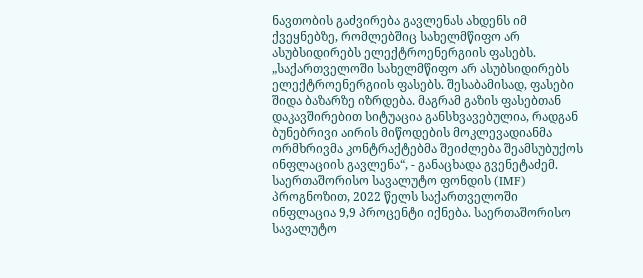ნავთობის გაძვირება გავლენას ახდენს იმ ქვეყნებზე, რომლებშიც სახელმწიფო არ ასუბსიდირებს ელექტროენერგიის ფასებს. „საქართველოში სახელმწიფო არ ასუბსიდირებს ელექტროენერგიის ფასებს. შესაბამისად, ფასები შიდა ბაზარზე იზრდება. მაგრამ გაზის ფასებთან დაკავშირებით სიტუაცია განსხვავებულია, რადგან ბუნებრივი აირის მიწოდების მოკლევადიანმა ორმხრივმა კონტრაქტებმა შეიძლება შეამსუბუქოს ინფლაციის გავლენა“, - განაცხადა გვენეტაძემ. საერთაშორისო სავალუტო ფონდის (IMF) პროგნოზით, 2022 წელს საქართველოში ინფლაცია 9,9 პროცენტი იქნება. საერთაშორისო სავალუტო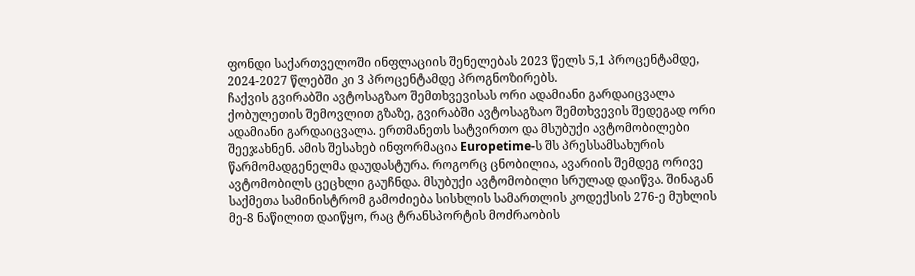ფონდი საქართველოში ინფლაციის შენელებას 2023 წელს 5,1 პროცენტამდე, 2024-2027 წლებში კი 3 პროცენტამდე პროგნოზირებს.
ჩაქვის გვირაბში ავტოსაგზაო შემთხვევისას ორი ადამიანი გარდაიცვალა
ქობულეთის შემოვლით გზაზე, გვირაბში ავტოსაგზაო შემთხვევის შედეგად ორი ადამიანი გარდაიცვალა. ერთმანეთს სატვირთო და მსუბუქი ავტომობილები შეეჯახნენ. ამის შესახებ ინფორმაცია Europetime-ს შს პრესსამსახურის წარმომადგენელმა დაუდასტურა. როგორც ცნობილია, ავარიის შემდეგ ორივე ავტომობილს ცეცხლი გაუჩნდა. მსუბუქი ავტომობილი სრულად დაიწვა. შინაგან საქმეთა სამინისტრომ გამოძიება სისხლის სამართლის კოდექსის 276-ე მუხლის მე-8 ნაწილით დაიწყო, რაც ტრანსპორტის მოძრაობის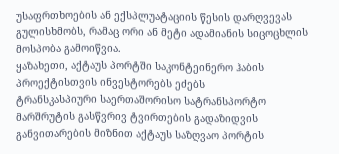უსაფრთხოების ან ექსპლუატაციის წესის დარღვევას გულისხმობს, რამაც ორი ან მეტი ადამიანის სიცოცხლის მოსპობა გამოიწვია.
ყაზახეთი, აქტაუს პორტში საკონტეინერო ჰაბის პროექტისთვის ინვესტორებს ეძებს
ტრანსკასპიური საერთაშორისო სატრანსპორტო მარშრუტის გასწვრივ ტვირთების გადაზიდვის განვითარების მიზნით აქტაუს საზღვაო პორტის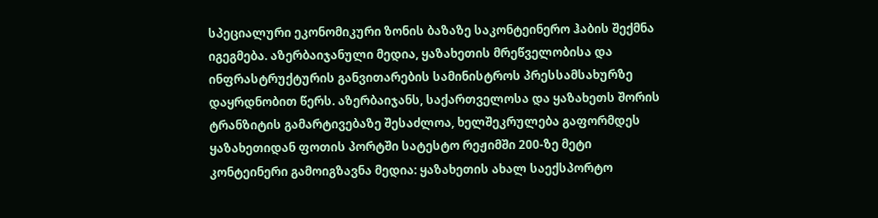სპეციალური ეკონომიკური ზონის ბაზაზე საკონტეინერო ჰაბის შექმნა იგეგმება. აზერბაიჯანული მედია, ყაზახეთის მრეწველობისა და ინფრასტრუქტურის განვითარების სამინისტროს პრესსამსახურზე დაყრდნობით წერს. აზერბაიჯანს, საქართველოსა და ყაზახეთს შორის ტრანზიტის გამარტივებაზე შესაძლოა, ხელშეკრულება გაფორმდეს ყაზახეთიდან ფოთის პორტში სატესტო რეჟიმში 200-ზე მეტი კონტეინერი გამოიგზავნა მედია: ყაზახეთის ახალ საექსპორტო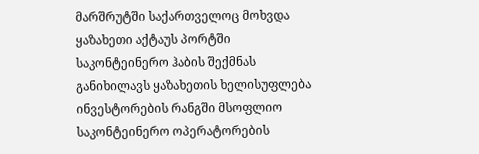მარშრუტში საქართველოც მოხვდა ყაზახეთი აქტაუს პორტში საკონტეინერო ჰაბის შექმნას განიხილავს ყაზახეთის ხელისუფლება ინვესტორების რანგში მსოფლიო საკონტეინერო ოპერატორების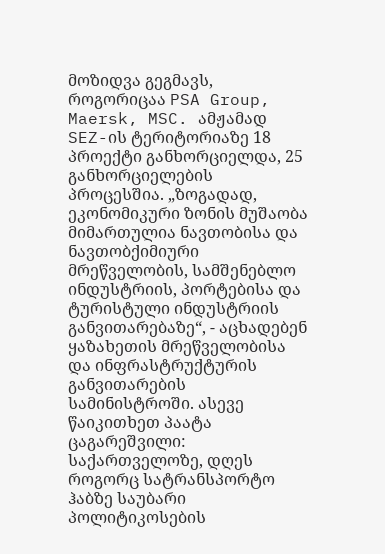მოზიდვა გეგმავს, როგორიცაა PSA Group, Maersk, MSC. ამჟამად SEZ-ის ტერიტორიაზე 18 პროექტი განხორციელდა, 25 განხორციელების პროცესშია. „ზოგადად, ეკონომიკური ზონის მუშაობა მიმართულია ნავთობისა და ნავთობქიმიური მრეწველობის, სამშენებლო ინდუსტრიის, პორტებისა და ტურისტული ინდუსტრიის განვითარებაზე“, - აცხადებენ ყაზახეთის მრეწველობისა და ინფრასტრუქტურის განვითარების სამინისტროში. ასევე წაიკითხეთ პაატა ცაგარეშვილი: საქართველოზე, დღეს როგორც სატრანსპორტო ჰაბზე საუბარი პოლიტიკოსების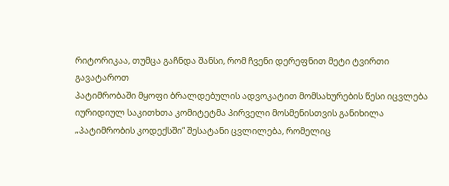რიტორიკაა, თუმცა გაჩნდა შანსი, რომ ჩვენი დერეფნით მეტი ტვირთი გავატაროთ
პატიმრობაში მყოფი ბრალდებულის ადვოკატით მომსახურების წესი იცვლება
იურიდიულ საკითხთა კომიტეტმა პირველი მოსმენისთვის განიხილა „პატიმრობის კოდექსში“ შესატანი ცვლილება, რომელიც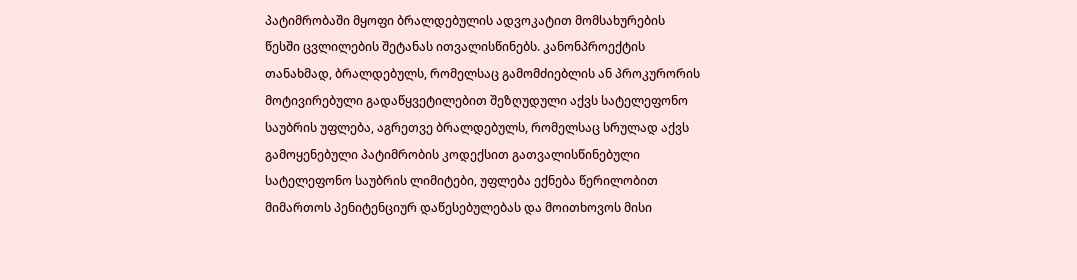პატიმრობაში მყოფი ბრალდებულის ადვოკატით მომსახურების წესში ცვლილების შეტანას ითვალისწინებს. კანონპროექტის თანახმად, ბრალდებულს, რომელსაც გამომძიებლის ან პროკურორის მოტივირებული გადაწყვეტილებით შეზღუდული აქვს სატელეფონო საუბრის უფლება, აგრეთვე ბრალდებულს, რომელსაც სრულად აქვს გამოყენებული პატიმრობის კოდექსით გათვალისწინებული სატელეფონო საუბრის ლიმიტები, უფლება ექნება წერილობით მიმართოს პენიტენციურ დაწესებულებას და მოითხოვოს მისი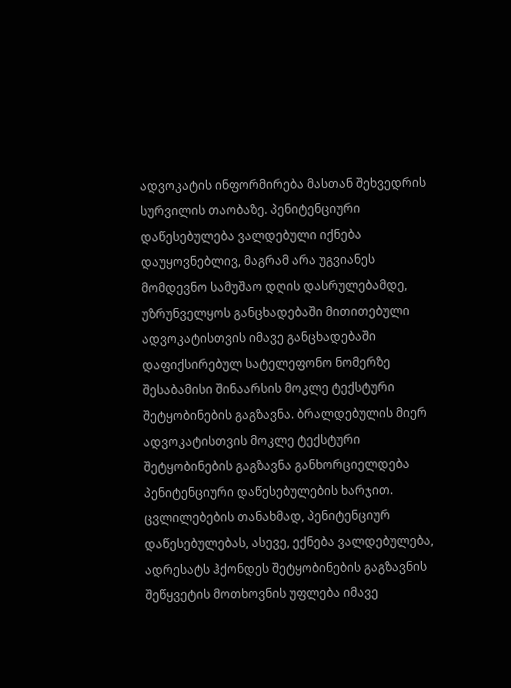ადვოკატის ინფორმირება მასთან შეხვედრის სურვილის თაობაზე. პენიტენციური დაწესებულება ვალდებული იქნება დაუყოვნებლივ, მაგრამ არა უგვიანეს მომდევნო სამუშაო დღის დასრულებამდე, უზრუნველყოს განცხადებაში მითითებული ადვოკატისთვის იმავე განცხადებაში დაფიქსირებულ სატელეფონო ნომერზე შესაბამისი შინაარსის მოკლე ტექსტური შეტყობინების გაგზავნა. ბრალდებულის მიერ ადვოკატისთვის მოკლე ტექსტური შეტყობინების გაგზავნა განხორციელდება პენიტენციური დაწესებულების ხარჯით. ცვლილებების თანახმად, პენიტენციურ დაწესებულებას, ასევე, ექნება ვალდებულება, ადრესატს ჰქონდეს შეტყობინების გაგზავნის შეწყვეტის მოთხოვნის უფლება იმავე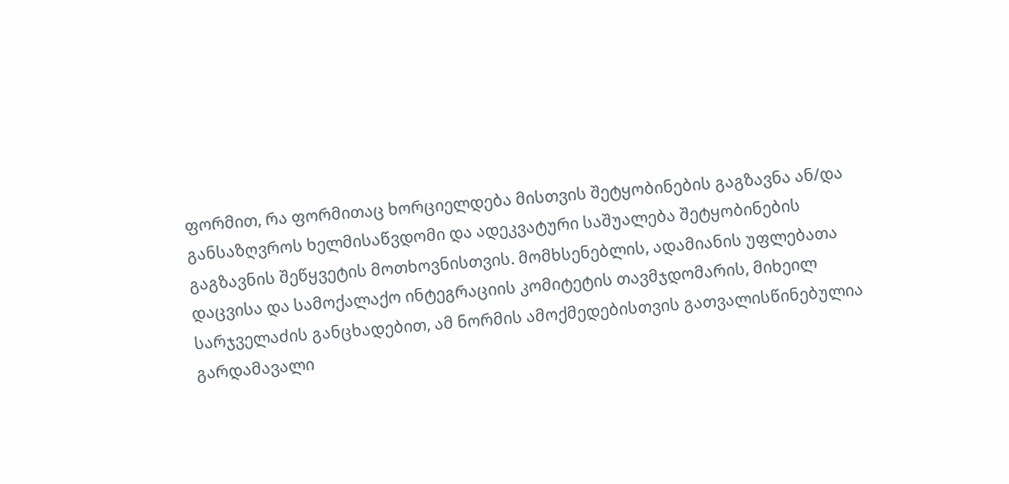ფორმით, რა ფორმითაც ხორციელდება მისთვის შეტყობინების გაგზავნა ან/და განსაზღვროს ხელმისაწვდომი და ადეკვატური საშუალება შეტყობინების გაგზავნის შეწყვეტის მოთხოვნისთვის. მომხსენებლის, ადამიანის უფლებათა დაცვისა და სამოქალაქო ინტეგრაციის კომიტეტის თავმჯდომარის, მიხეილ სარჯველაძის განცხადებით, ამ ნორმის ამოქმედებისთვის გათვალისწინებულია გარდამავალი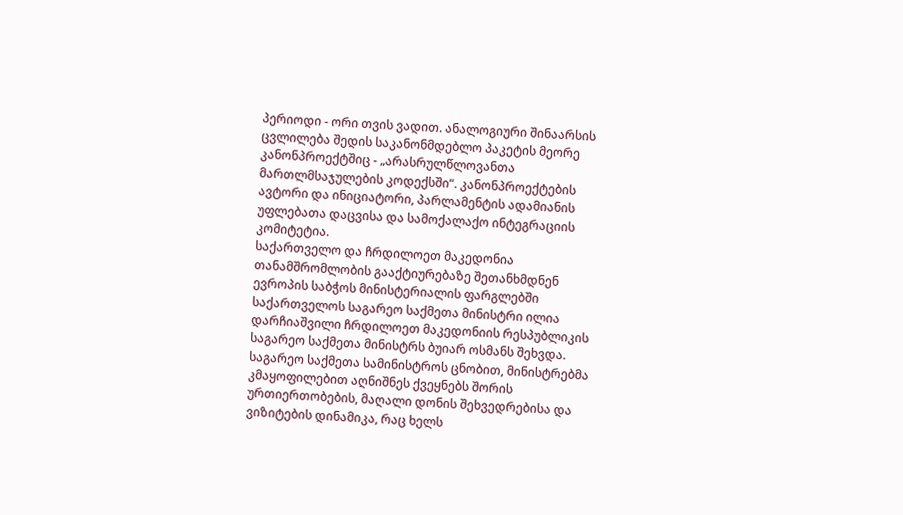პერიოდი - ორი თვის ვადით. ანალოგიური შინაარსის ცვლილება შედის საკანონმდებლო პაკეტის მეორე კანონპროექტშიც - „არასრულწლოვანთა მართლმსაჯულების კოდექსში“. კანონპროექტების ავტორი და ინიციატორი, პარლამენტის ადამიანის უფლებათა დაცვისა და სამოქალაქო ინტეგრაციის კომიტეტია.
საქართველო და ჩრდილოეთ მაკედონია თანამშრომლობის გააქტიურებაზე შეთანხმდნენ
ევროპის საბჭოს მინისტერიალის ფარგლებში საქართველოს საგარეო საქმეთა მინისტრი ილია დარჩიაშვილი ჩრდილოეთ მაკედონიის რესპუბლიკის საგარეო საქმეთა მინისტრს ბუიარ ოსმანს შეხვდა. საგარეო საქმეთა სამინისტროს ცნობით, მინისტრებმა კმაყოფილებით აღნიშნეს ქვეყნებს შორის ურთიერთობების, მაღალი დონის შეხვედრებისა და ვიზიტების დინამიკა, რაც ხელს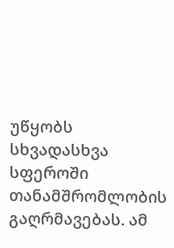უწყობს სხვადასხვა სფეროში თანამშრომლობის გაღრმავებას. ამ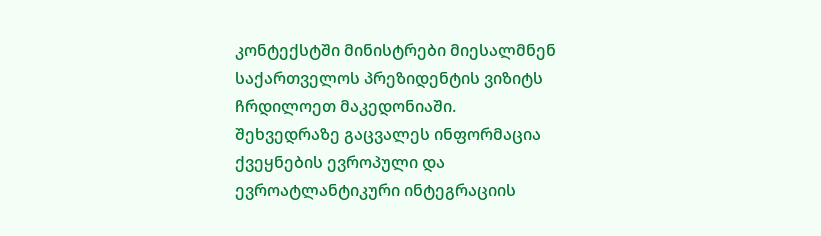კონტექსტში მინისტრები მიესალმნენ საქართველოს პრეზიდენტის ვიზიტს ჩრდილოეთ მაკედონიაში. შეხვედრაზე გაცვალეს ინფორმაცია ქვეყნების ევროპული და ევროატლანტიკური ინტეგრაციის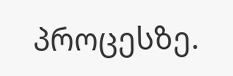პროცესზე.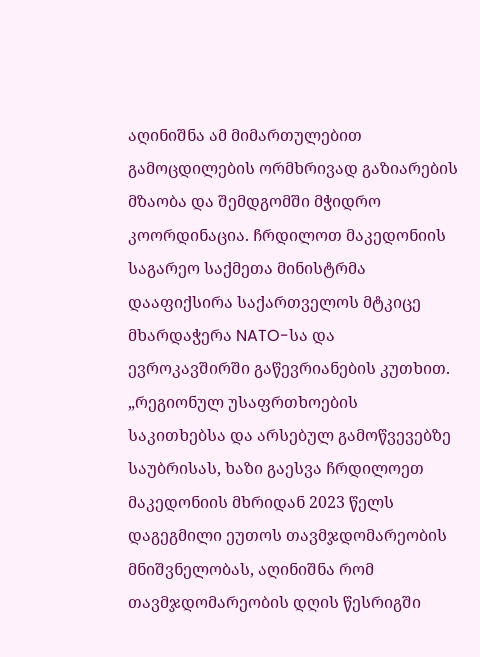აღინიშნა ამ მიმართულებით გამოცდილების ორმხრივად გაზიარების მზაობა და შემდგომში მჭიდრო კოორდინაცია. ჩრდილოთ მაკედონიის საგარეო საქმეთა მინისტრმა დააფიქსირა საქართველოს მტკიცე მხარდაჭერა NATO-სა და ევროკავშირში გაწევრიანების კუთხით. „რეგიონულ უსაფრთხოების საკითხებსა და არსებულ გამოწვევებზე საუბრისას, ხაზი გაესვა ჩრდილოეთ მაკედონიის მხრიდან 2023 წელს დაგეგმილი ეუთოს თავმჯდომარეობის მნიშვნელობას, აღინიშნა რომ თავმჯდომარეობის დღის წესრიგში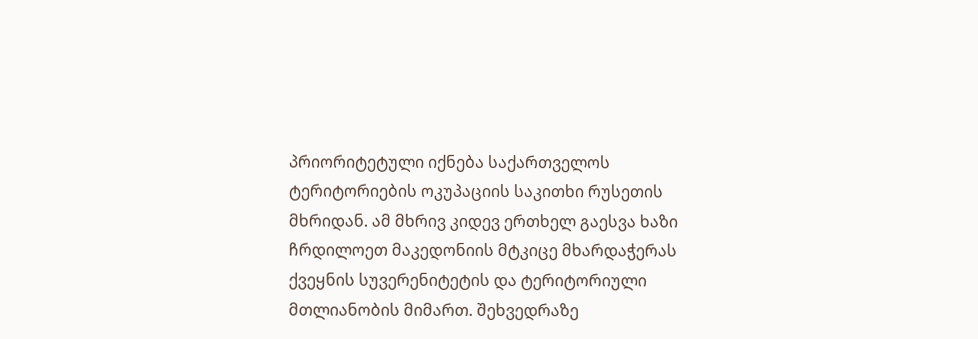პრიორიტეტული იქნება საქართველოს ტერიტორიების ოკუპაციის საკითხი რუსეთის მხრიდან. ამ მხრივ კიდევ ერთხელ გაესვა ხაზი ჩრდილოეთ მაკედონიის მტკიცე მხარდაჭერას ქვეყნის სუვერენიტეტის და ტერიტორიული მთლიანობის მიმართ. შეხვედრაზე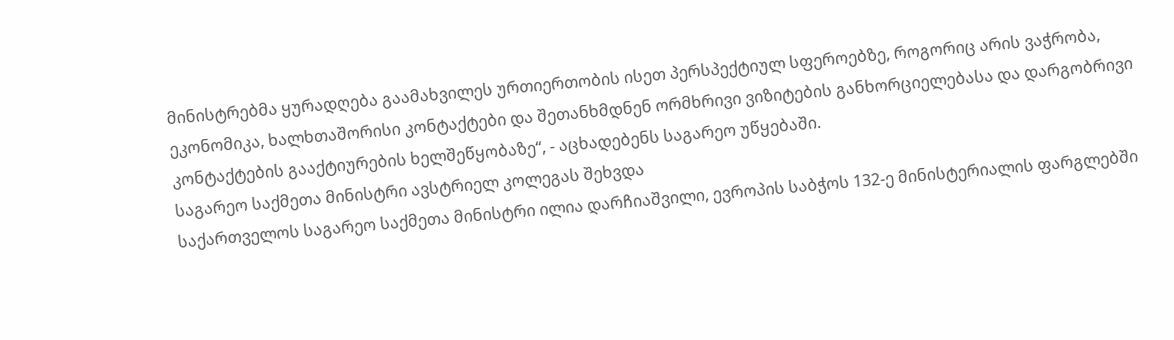მინისტრებმა ყურადღება გაამახვილეს ურთიერთობის ისეთ პერსპექტიულ სფეროებზე, როგორიც არის ვაჭრობა, ეკონომიკა, ხალხთაშორისი კონტაქტები და შეთანხმდნენ ორმხრივი ვიზიტების განხორციელებასა და დარგობრივი კონტაქტების გააქტიურების ხელშეწყობაზე“, - აცხადებენს საგარეო უწყებაში.
საგარეო საქმეთა მინისტრი ავსტრიელ კოლეგას შეხვდა
საქართველოს საგარეო საქმეთა მინისტრი ილია დარჩიაშვილი, ევროპის საბჭოს 132-ე მინისტერიალის ფარგლებში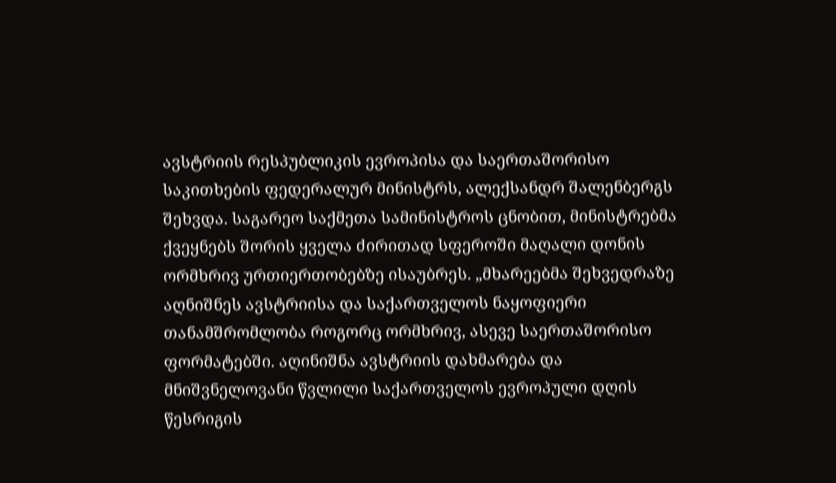ავსტრიის რესპუბლიკის ევროპისა და საერთაშორისო საკითხების ფედერალურ მინისტრს, ალექსანდრ შალენბერგს შეხვდა. საგარეო საქმეთა სამინისტროს ცნობით, მინისტრებმა ქვეყნებს შორის ყველა ძირითად სფეროში მაღალი დონის ორმხრივ ურთიერთობებზე ისაუბრეს. „მხარეებმა შეხვედრაზე აღნიშნეს ავსტრიისა და საქართველოს ნაყოფიერი თანამშრომლობა როგორც ორმხრივ, ასევე საერთაშორისო ფორმატებში. აღინიშნა ავსტრიის დახმარება და მნიშვნელოვანი წვლილი საქართველოს ევროპული დღის წესრიგის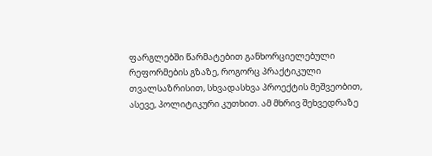ფარგლებში წარმატებით განხორციელებული რეფორმების გზაზე, როგორც პრაქტიკული თვალსაზრისით, სხვადასხვა პროექტის მეშვეობით, ასევე, პოლიტიკური კუთხით. ამ მხრივ შეხვედრაზე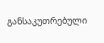განსაკუთრებული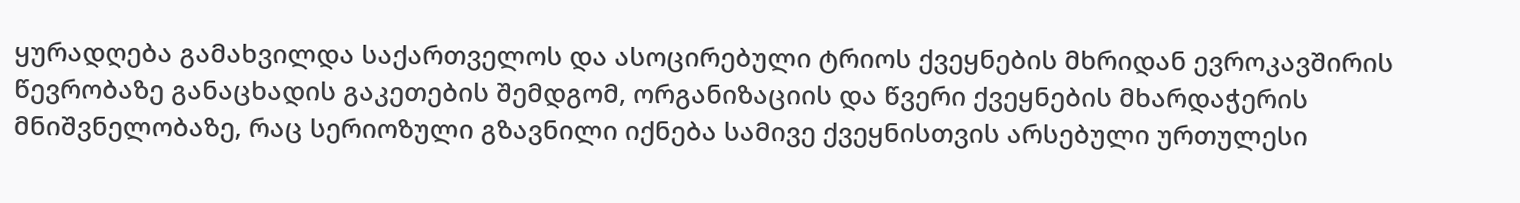ყურადღება გამახვილდა საქართველოს და ასოცირებული ტრიოს ქვეყნების მხრიდან ევროკავშირის წევრობაზე განაცხადის გაკეთების შემდგომ, ორგანიზაციის და წვერი ქვეყნების მხარდაჭერის მნიშვნელობაზე, რაც სერიოზული გზავნილი იქნება სამივე ქვეყნისთვის არსებული ურთულესი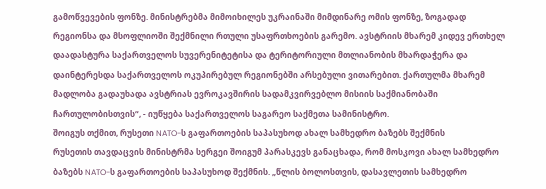გამოწვევების ფონზე. მინისტრებმა მიმოიხილეს უკრაინაში მიმდინარე ომის ფონზე, ზოგადად რეგიონსა და მსოფლიოში შექმნილი რთული უსაფრთხოების გარემო. ავსტრიის მხარემ კიდევ ერთხელ დაადასტურა საქართველოს სუვერენიტეტისა და ტერიტორიული მთლიანობის მხარდაჭერა და დაინტერესდა საქართველოს ოკუპირებულ რეგიონებში არსებული ვითარებით. ქართულმა მხარემ მადლობა გადაუხადა ავსტრიას ევროკავშირის სადამკვირვებლო მისიის საქმიანობაში ჩართულობისთვის“, - იუწყება საქართველოს საგარეო საქმეთა სამინისტრო.
შოიგუს თქმით, რუსეთი NATO-ს გაფართოების საპასუხოდ ახალ სამხედრო ბაზებს შექმნის
რუსეთის თავდაცვის მინისტრმა სერგეი შოიგუმ პარასკევს განაცხადა, რომ მოსკოვი ახალ სამხედრო ბაზებს NATO-ს გაფართოების საპასუხოდ შექმნის. „წლის ბოლოსთვის, დასავლეთის სამხედრო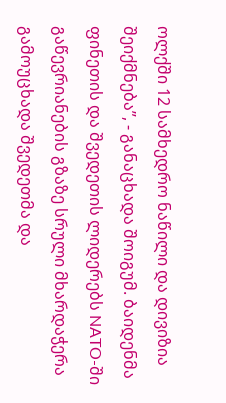ოლქში 12 სამხედრო ნაწილი და დივიზია შეიქმნება”, - განაცხადა შოიგუმ. ბაიდენმა ფინეთის და შვედეთის ლიდერებს NATO-ში გაწევრიანების გზაზე სრული მხარდაჭერა გამოუცხადა შვედეთმა და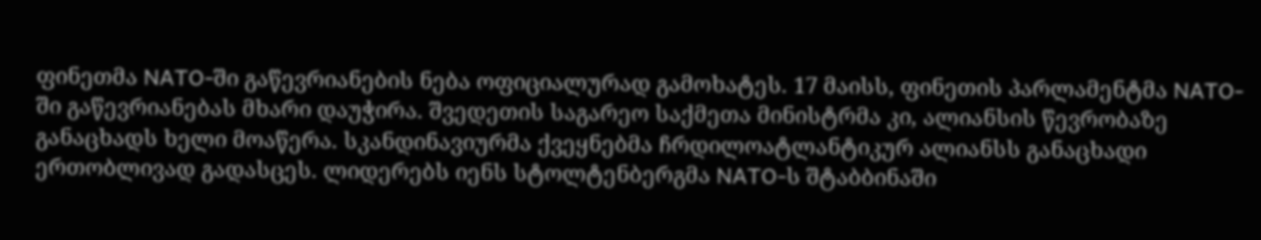ფინეთმა NATO-ში გაწევრიანების ნება ოფიციალურად გამოხატეს. 17 მაისს, ფინეთის პარლამენტმა NATO-ში გაწევრიანებას მხარი დაუჭირა. შვედეთის საგარეო საქმეთა მინისტრმა კი, ალიანსის წევრობაზე განაცხადს ხელი მოაწერა. სკანდინავიურმა ქვეყნებმა ჩრდილოატლანტიკურ ალიანსს განაცხადი ერთობლივად გადასცეს. ლიდერებს იენს სტოლტენბერგმა NATO-ს შტაბბინაში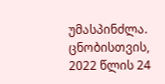უმასპინძლა. ცნობისთვის, 2022 წლის 24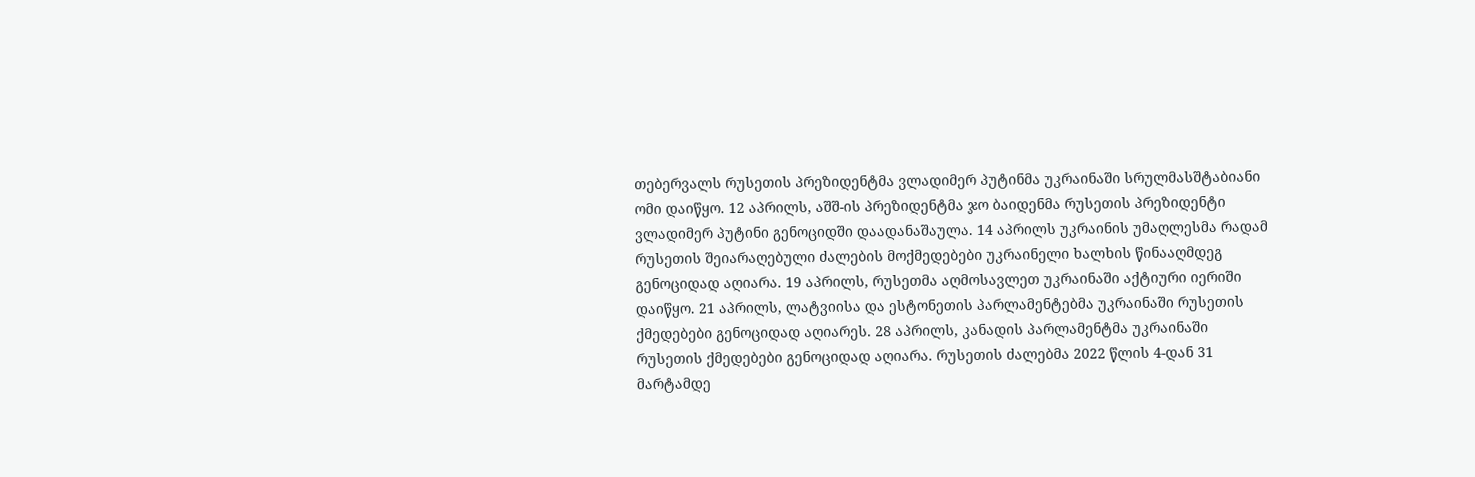თებერვალს რუსეთის პრეზიდენტმა ვლადიმერ პუტინმა უკრაინაში სრულმასშტაბიანი ომი დაიწყო. 12 აპრილს, აშშ-ის პრეზიდენტმა ჯო ბაიდენმა რუსეთის პრეზიდენტი ვლადიმერ პუტინი გენოციდში დაადანაშაულა. 14 აპრილს უკრაინის უმაღლესმა რადამ რუსეთის შეიარაღებული ძალების მოქმედებები უკრაინელი ხალხის წინააღმდეგ გენოციდად აღიარა. 19 აპრილს, რუსეთმა აღმოსავლეთ უკრაინაში აქტიური იერიში დაიწყო. 21 აპრილს, ლატვიისა და ესტონეთის პარლამენტებმა უკრაინაში რუსეთის ქმედებები გენოციდად აღიარეს. 28 აპრილს, კანადის პარლამენტმა უკრაინაში რუსეთის ქმედებები გენოციდად აღიარა. რუსეთის ძალებმა 2022 წლის 4-დან 31 მარტამდე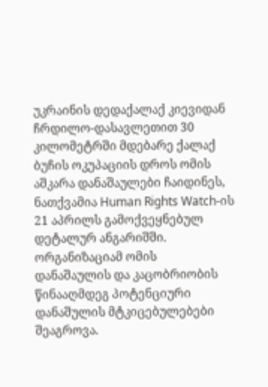უკრაინის დედაქალაქ კიევიდან ჩრდილო-დასავლეთით 30 კილომეტრში მდებარე ქალაქ ბუჩის ოკუპაციის დროს ომის აშკარა დანაშაულები ჩაიდინეს, ნათქვამია Human Rights Watch-ის 21 აპრილს გამოქვეყნებულ დეტალურ ანგარიშში. ორგანიზაციამ ომის დანაშაულის და კაცობრიობის წინააღმდეგ პოტენციური დანაშულის მტკიცებულებები შეაგროვა.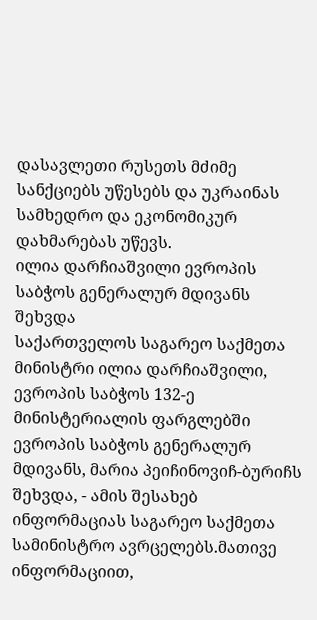დასავლეთი რუსეთს მძიმე სანქციებს უწესებს და უკრაინას სამხედრო და ეკონომიკურ დახმარებას უწევს.
ილია დარჩიაშვილი ევროპის საბჭოს გენერალურ მდივანს შეხვდა
საქართველოს საგარეო საქმეთა მინისტრი ილია დარჩიაშვილი, ევროპის საბჭოს 132-ე მინისტერიალის ფარგლებში ევროპის საბჭოს გენერალურ მდივანს, მარია პეიჩინოვიჩ-ბურიჩს შეხვდა, - ამის შესახებ ინფორმაციას საგარეო საქმეთა სამინისტრო ავრცელებს.მათივე ინფორმაციით,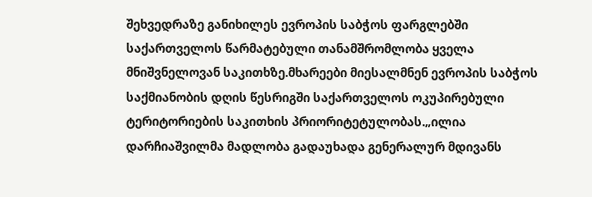შეხვედრაზე განიხილეს ევროპის საბჭოს ფარგლებში საქართველოს წარმატებული თანამშრომლობა ყველა მნიშვნელოვან საკითხზე.მხარეები მიესალმნენ ევროპის საბჭოს საქმიანობის დღის წესრიგში საქართველოს ოკუპირებული ტერიტორიების საკითხის პრიორიტეტულობას.„ილია დარჩიაშვილმა მადლობა გადაუხადა გენერალურ მდივანს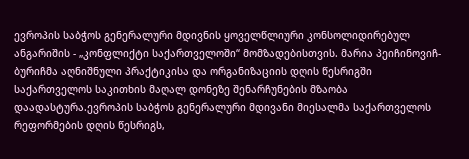ევროპის საბჭოს გენერალური მდივნის ყოველწლიური კონსოლიდირებულ ანგარიშის - „კონფლიქტი საქართველოში“ მომზადებისთვის. მარია პეიჩინოვიჩ-ბურიჩმა აღნიშნული პრაქტიკისა და ორგანიზაციის დღის წესრიგში საქართველოს საკითხის მაღალ დონეზე შენარჩუნების მზაობა დაადასტურა.ევროპის საბჭოს გენერალური მდივანი მიესალმა საქართველოს რეფორმების დღის წესრიგს,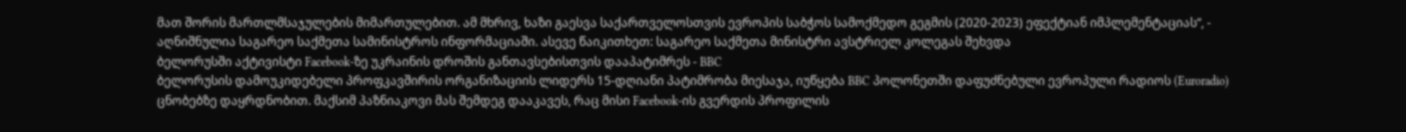მათ შორის მართლმსაჯულების მიმართულებით. ამ მხრივ, ხაზი გაესვა საქართველოსთვის ევროპის საბჭოს სამოქმედო გეგმის (2020-2023) ეფექტიან იმპლემენტაციას“, - აღნიშნულია საგარეო საქმეთა სამინისტროს ინფორმაციაში. ასევე წაიკითხეთ: საგარეო საქმეთა მინისტრი ავსტრიელ კოლეგას შეხვდა
ბელორუსში აქტივისტი Facebook-ზე უკრაინის დროშის განთავსებისთვის დააპატიმრეს - BBC
ბელორუსის დამოუკიდებელი პროფკავშირის ორგანიზაციის ლიდერს 15-დღიანი პატიმრობა მიესაჯა, იუწყება BBC პოლონეთში დაფუძნებული ევროპული რადიოს (Euroradio) ცნობებზე დაყრდნობით. მაქსიმ პაზნიაკოვი მას შემდეგ დააკავეს, რაც მისი Facebook-ის გვერდის პროფილის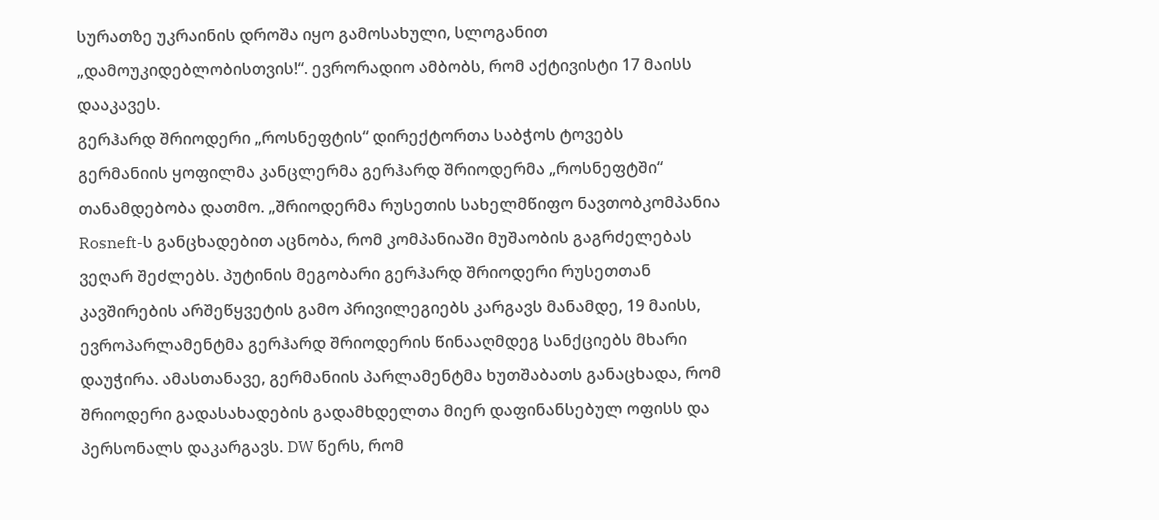სურათზე უკრაინის დროშა იყო გამოსახული, სლოგანით „დამოუკიდებლობისთვის!“. ევრორადიო ამბობს, რომ აქტივისტი 17 მაისს დააკავეს.
გერჰარდ შრიოდერი „როსნეფტის“ დირექტორთა საბჭოს ტოვებს
გერმანიის ყოფილმა კანცლერმა გერჰარდ შრიოდერმა „როსნეფტში“ თანამდებობა დათმო. „შრიოდერმა რუსეთის სახელმწიფო ნავთობკომპანია Rosneft-ს განცხადებით აცნობა, რომ კომპანიაში მუშაობის გაგრძელებას ვეღარ შეძლებს. პუტინის მეგობარი გერჰარდ შრიოდერი რუსეთთან კავშირების არშეწყვეტის გამო პრივილეგიებს კარგავს მანამდე, 19 მაისს, ევროპარლამენტმა გერჰარდ შრიოდერის წინააღმდეგ სანქციებს მხარი დაუჭირა. ამასთანავე, გერმანიის პარლამენტმა ხუთშაბათს განაცხადა, რომ შრიოდერი გადასახადების გადამხდელთა მიერ დაფინანსებულ ოფისს და პერსონალს დაკარგავს. DW წერს, რომ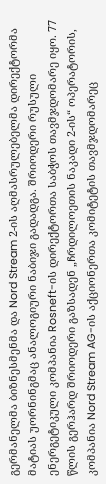გერმანელმა ბიზნესმენმა და Nord Stream 2-ის აღმასრულებელმა დირექტორმა მატიას უორნინგმაც ანალოგიური ნაბიჯი გადადგა. შრიოდერი რუსული ენერგეტიკული კომპანია Rosneft-ის დირექტორთა საბჭოს თავმჯდომარე იყო. 77 წლის გერჰარდ შრიოდერი გაზსადენ „ჩრდილოეთის ნაკადი 2-ის“ ოპერატორის, კომპანია Nord Stream AG-ის აქციონერთა კომიტეტის თავმჯდომარეც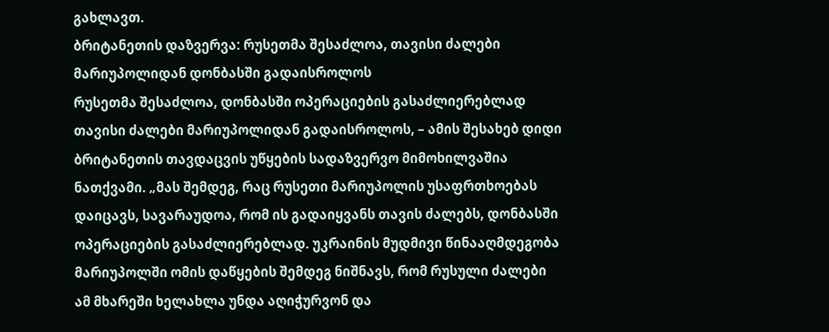გახლავთ.
ბრიტანეთის დაზვერვა: რუსეთმა შესაძლოა, თავისი ძალები მარიუპოლიდან დონბასში გადაისროლოს
რუსეთმა შესაძლოა, დონბასში ოპერაციების გასაძლიერებლად თავისი ძალები მარიუპოლიდან გადაისროლოს, – ამის შესახებ დიდი ბრიტანეთის თავდაცვის უწყების სადაზვერვო მიმოხილვაშია ნათქვამი. „მას შემდეგ, რაც რუსეთი მარიუპოლის უსაფრთხოებას დაიცავს, სავარაუდოა, რომ ის გადაიყვანს თავის ძალებს, დონბასში ოპერაციების გასაძლიერებლად. უკრაინის მუდმივი წინააღმდეგობა მარიუპოლში ომის დაწყების შემდეგ ნიშნავს, რომ რუსული ძალები ამ მხარეში ხელახლა უნდა აღიჭურვონ და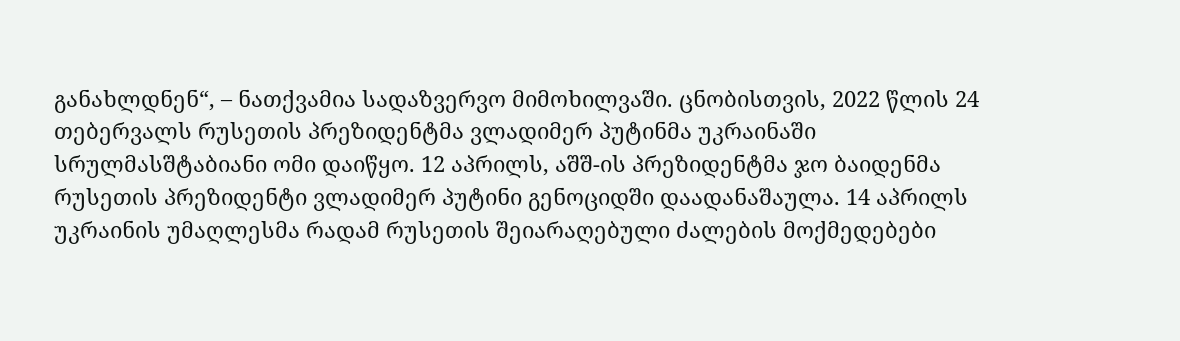განახლდნენ“, – ნათქვამია სადაზვერვო მიმოხილვაში. ცნობისთვის, 2022 წლის 24 თებერვალს რუსეთის პრეზიდენტმა ვლადიმერ პუტინმა უკრაინაში სრულმასშტაბიანი ომი დაიწყო. 12 აპრილს, აშშ-ის პრეზიდენტმა ჯო ბაიდენმა რუსეთის პრეზიდენტი ვლადიმერ პუტინი გენოციდში დაადანაშაულა. 14 აპრილს უკრაინის უმაღლესმა რადამ რუსეთის შეიარაღებული ძალების მოქმედებები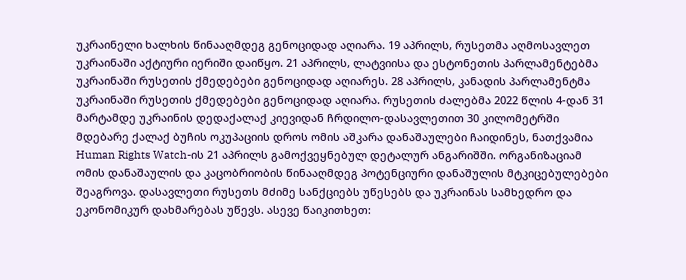უკრაინელი ხალხის წინააღმდეგ გენოციდად აღიარა. 19 აპრილს, რუსეთმა აღმოსავლეთ უკრაინაში აქტიური იერიში დაიწყო. 21 აპრილს, ლატვიისა და ესტონეთის პარლამენტებმა უკრაინაში რუსეთის ქმედებები გენოციდად აღიარეს. 28 აპრილს, კანადის პარლამენტმა უკრაინაში რუსეთის ქმედებები გენოციდად აღიარა. რუსეთის ძალებმა 2022 წლის 4-დან 31 მარტამდე უკრაინის დედაქალაქ კიევიდან ჩრდილო-დასავლეთით 30 კილომეტრში მდებარე ქალაქ ბუჩის ოკუპაციის დროს ომის აშკარა დანაშაულები ჩაიდინეს, ნათქვამია Human Rights Watch-ის 21 აპრილს გამოქვეყნებულ დეტალურ ანგარიშში. ორგანიზაციამ ომის დანაშაულის და კაცობრიობის წინააღმდეგ პოტენციური დანაშულის მტკიცებულებები შეაგროვა. დასავლეთი რუსეთს მძიმე სანქციებს უწესებს და უკრაინას სამხედრო და ეკონომიკურ დახმარებას უწევს. ასევე წაიკითხეთ: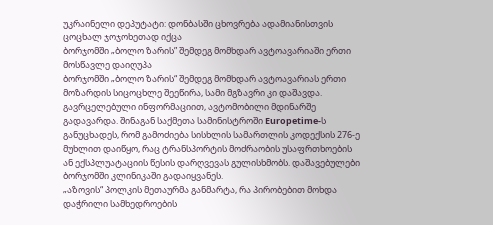უკრაინელი დეპუტატი: დონბასში ცხოვრება ადამიანისთვის ცოცხალ ჯოჯოხეთად იქცა
ბორჯომში „ბოლო ზარის” შემდეგ მომხდარ ავტოავარიაში ერთი მოსწავლე დაიღუპა
ბორჯომში „ბოლო ზარის“ შემდეგ მომხდარ ავტოავარიას ერთი მოზარდის სიცოცხლე შეეწირა, სამი მგზავრი კი დაშავდა. გავრცელებული ინფორმაციით, ავტომობილი მდინარშე გადავარდა. შინაგან საქმეთა სამინისტროში Europetime-ს განუცხადეს, რომ გამოძიება სისხლის სამართლის კოდექსის 276-ე მუხლით დაიწყო, რაც ტრანსპორტის მოძრაობის უსაფრთხოების ან ექსპლუატაციის წესის დარღვევას გულისხმობს. დაშავებულები ბორჯომში კლინიკაში გადაიყვანეს.
„აზოვის“ პოლკის მეთაურმა განმარტა, რა პირობებით მოხდა დაჭრილი სამხედროების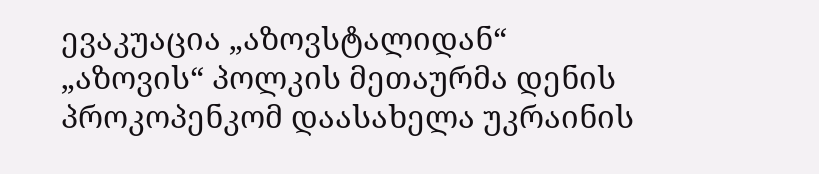ევაკუაცია „აზოვსტალიდან“
„აზოვის“ პოლკის მეთაურმა დენის პროკოპენკომ დაასახელა უკრაინის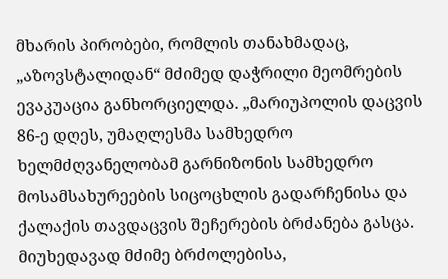მხარის პირობები, რომლის თანახმადაც, „აზოვსტალიდან“ მძიმედ დაჭრილი მეომრების ევაკუაცია განხორციელდა. „მარიუპოლის დაცვის 86-ე დღეს, უმაღლესმა სამხედრო ხელმძღვანელობამ გარნიზონის სამხედრო მოსამსახურეების სიცოცხლის გადარჩენისა და ქალაქის თავდაცვის შეჩერების ბრძანება გასცა. მიუხედავად მძიმე ბრძოლებისა,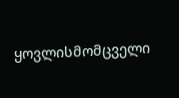ყოვლისმომცველი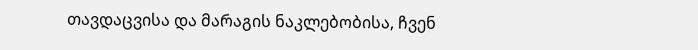თავდაცვისა და მარაგის ნაკლებობისა, ჩვენ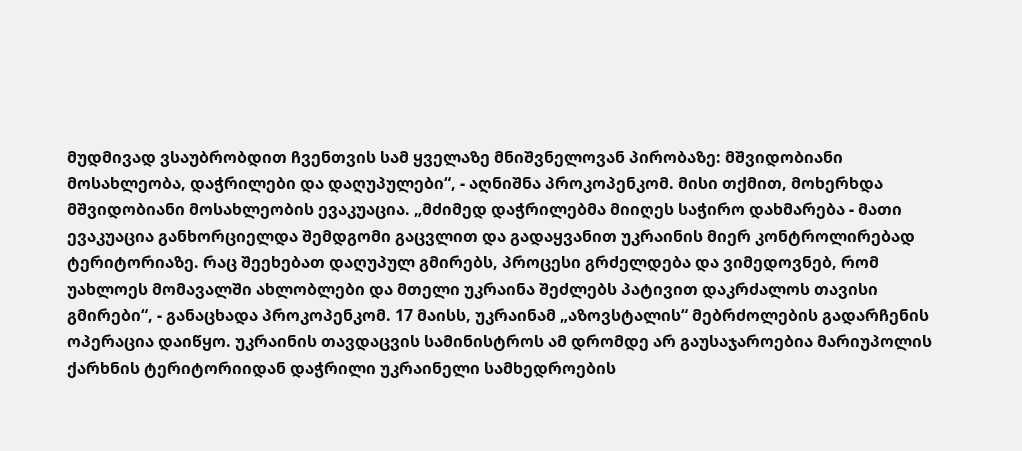მუდმივად ვსაუბრობდით ჩვენთვის სამ ყველაზე მნიშვნელოვან პირობაზე: მშვიდობიანი მოსახლეობა, დაჭრილები და დაღუპულები“, - აღნიშნა პროკოპენკომ. მისი თქმით, მოხერხდა მშვიდობიანი მოსახლეობის ევაკუაცია. „მძიმედ დაჭრილებმა მიიღეს საჭირო დახმარება - მათი ევაკუაცია განხორციელდა შემდგომი გაცვლით და გადაყვანით უკრაინის მიერ კონტროლირებად ტერიტორიაზე. რაც შეეხებათ დაღუპულ გმირებს, პროცესი გრძელდება და ვიმედოვნებ, რომ უახლოეს მომავალში ახლობლები და მთელი უკრაინა შეძლებს პატივით დაკრძალოს თავისი გმირები“, - განაცხადა პროკოპენკომ. 17 მაისს, უკრაინამ „აზოვსტალის“ მებრძოლების გადარჩენის ოპერაცია დაიწყო. უკრაინის თავდაცვის სამინისტროს ამ დრომდე არ გაუსაჯაროებია მარიუპოლის ქარხნის ტერიტორიიდან დაჭრილი უკრაინელი სამხედროების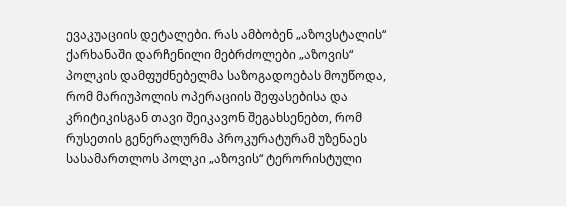ევაკუაციის დეტალები. რას ამბობენ „აზოვსტალის“ ქარხანაში დარჩენილი მებრძოლები „აზოვის“ პოლკის დამფუძნებელმა საზოგადოებას მოუწოდა, რომ მარიუპოლის ოპერაციის შეფასებისა და კრიტიკისგან თავი შეიკავონ შეგახსენებთ, რომ რუსეთის გენერალურმა პროკურატურამ უზენაეს სასამართლოს პოლკი „აზოვის“ ტერორისტული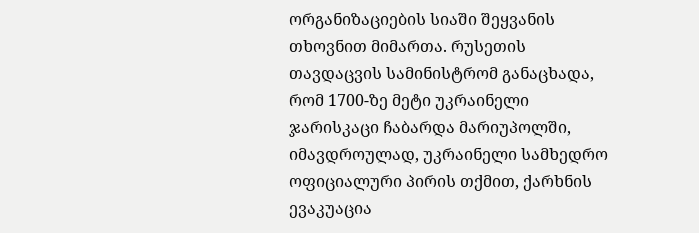ორგანიზაციების სიაში შეყვანის თხოვნით მიმართა. რუსეთის თავდაცვის სამინისტრომ განაცხადა, რომ 1700-ზე მეტი უკრაინელი ჯარისკაცი ჩაბარდა მარიუპოლში, იმავდროულად, უკრაინელი სამხედრო ოფიციალური პირის თქმით, ქარხნის ევაკუაცია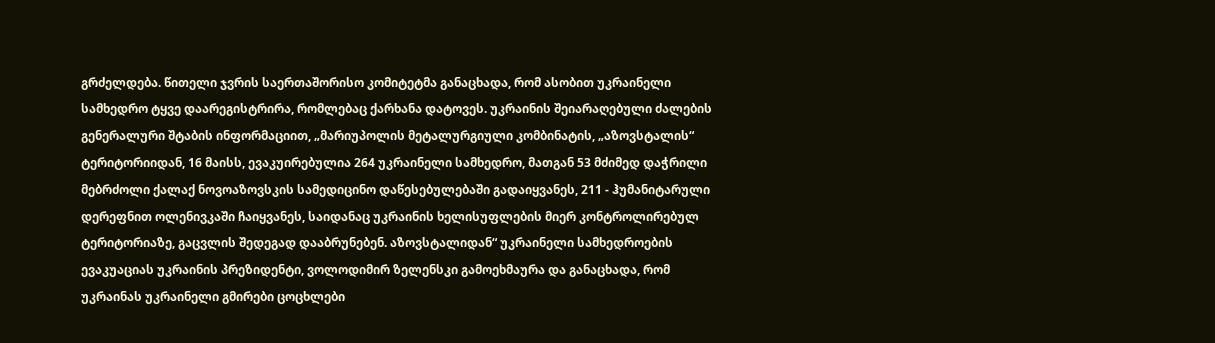გრძელდება. წითელი ჯვრის საერთაშორისო კომიტეტმა განაცხადა, რომ ასობით უკრაინელი სამხედრო ტყვე დაარეგისტრირა, რომლებაც ქარხანა დატოვეს. უკრაინის შეიარაღებული ძალების გენერალური შტაბის ინფორმაციით, „მარიუპოლის მეტალურგიული კომბინატის, „აზოვსტალის“ ტერიტორიიდან, 16 მაისს, ევაკუირებულია 264 უკრაინელი სამხედრო, მათგან 53 მძიმედ დაჭრილი მებრძოლი ქალაქ ნოვოაზოვსკის სამედიცინო დაწესებულებაში გადაიყვანეს, 211 - ჰუმანიტარული დერეფნით ოლენივკაში ჩაიყვანეს, საიდანაც უკრაინის ხელისუფლების მიერ კონტროლირებულ ტერიტორიაზე, გაცვლის შედეგად დააბრუნებენ. აზოვსტალიდან“ უკრაინელი სამხედროების ევაკუაციას უკრაინის პრეზიდენტი, ვოლოდიმირ ზელენსკი გამოეხმაურა და განაცხადა, რომ უკრაინას უკრაინელი გმირები ცოცხლები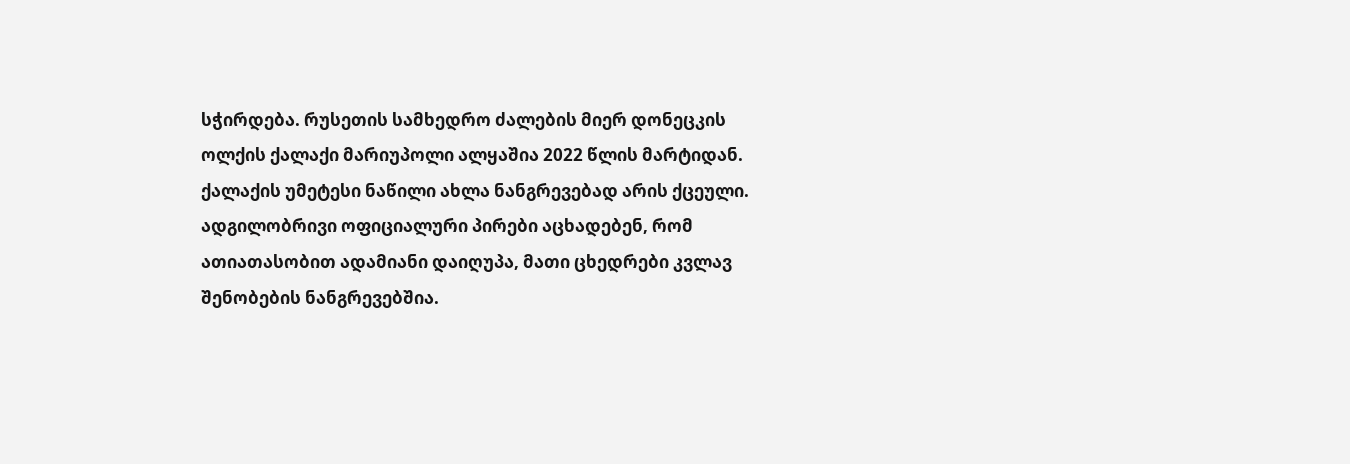სჭირდება. რუსეთის სამხედრო ძალების მიერ დონეცკის ოლქის ქალაქი მარიუპოლი ალყაშია 2022 წლის მარტიდან. ქალაქის უმეტესი ნაწილი ახლა ნანგრევებად არის ქცეული. ადგილობრივი ოფიციალური პირები აცხადებენ, რომ ათიათასობით ადამიანი დაიღუპა, მათი ცხედრები კვლავ შენობების ნანგრევებშია.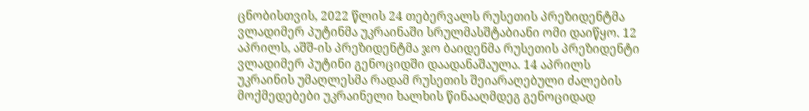ცნობისთვის, 2022 წლის 24 თებერვალს რუსეთის პრეზიდენტმა ვლადიმერ პუტინმა უკრაინაში სრულმასშტაბიანი ომი დაიწყო. 12 აპრილს, აშშ-ის პრეზიდენტმა ჯო ბაიდენმა რუსეთის პრეზიდენტი ვლადიმერ პუტინი გენოციდში დაადანაშაულა. 14 აპრილს უკრაინის უმაღლესმა რადამ რუსეთის შეიარაღებული ძალების მოქმედებები უკრაინელი ხალხის წინააღმდეგ გენოციდად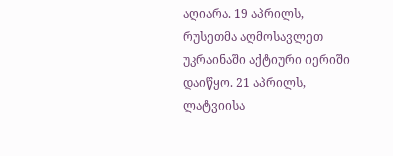აღიარა. 19 აპრილს, რუსეთმა აღმოსავლეთ უკრაინაში აქტიური იერიში დაიწყო. 21 აპრილს, ლატვიისა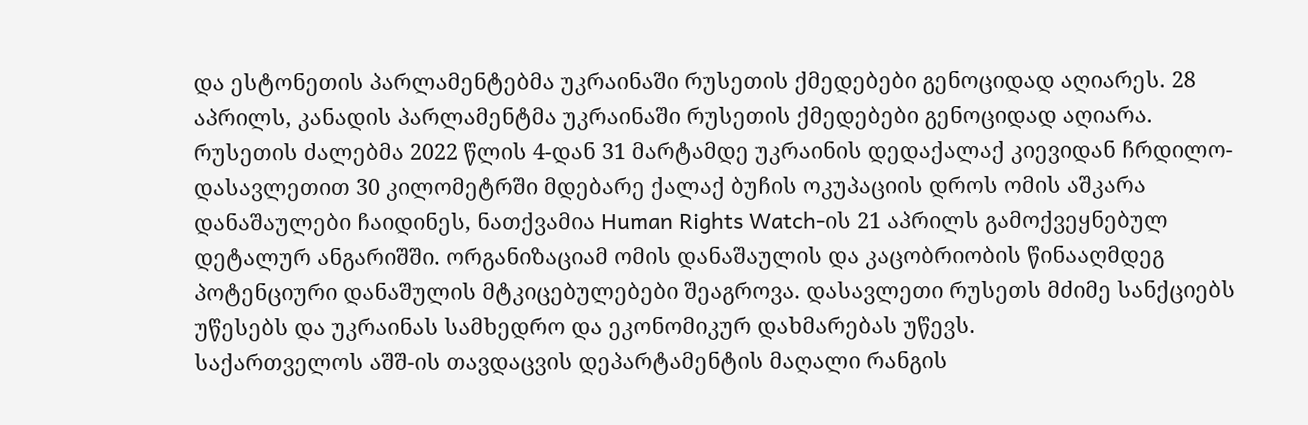და ესტონეთის პარლამენტებმა უკრაინაში რუსეთის ქმედებები გენოციდად აღიარეს. 28 აპრილს, კანადის პარლამენტმა უკრაინაში რუსეთის ქმედებები გენოციდად აღიარა. რუსეთის ძალებმა 2022 წლის 4-დან 31 მარტამდე უკრაინის დედაქალაქ კიევიდან ჩრდილო-დასავლეთით 30 კილომეტრში მდებარე ქალაქ ბუჩის ოკუპაციის დროს ომის აშკარა დანაშაულები ჩაიდინეს, ნათქვამია Human Rights Watch-ის 21 აპრილს გამოქვეყნებულ დეტალურ ანგარიშში. ორგანიზაციამ ომის დანაშაულის და კაცობრიობის წინააღმდეგ პოტენციური დანაშულის მტკიცებულებები შეაგროვა. დასავლეთი რუსეთს მძიმე სანქციებს უწესებს და უკრაინას სამხედრო და ეკონომიკურ დახმარებას უწევს.
საქართველოს აშშ-ის თავდაცვის დეპარტამენტის მაღალი რანგის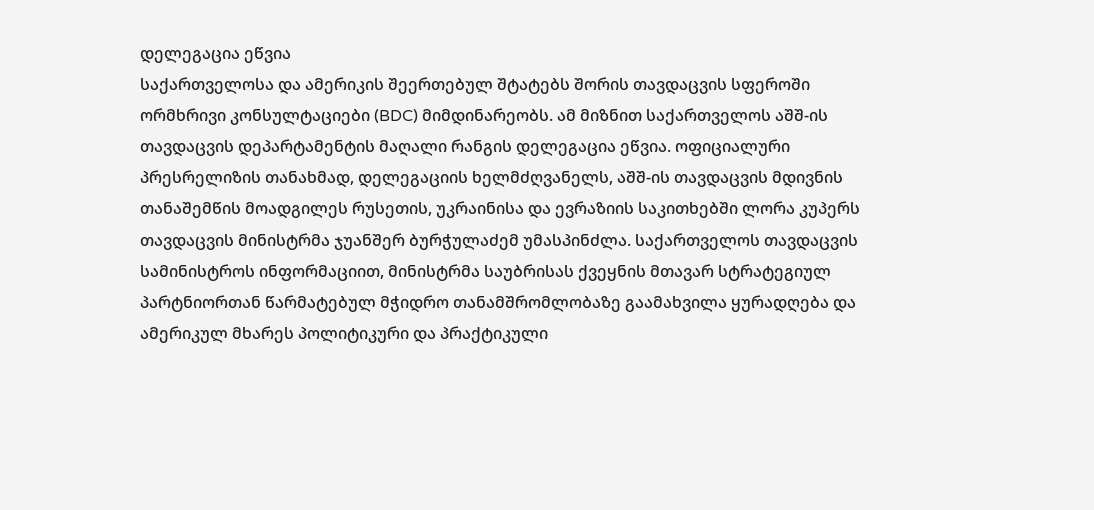დელეგაცია ეწვია
საქართველოსა და ამერიკის შეერთებულ შტატებს შორის თავდაცვის სფეროში ორმხრივი კონსულტაციები (BDC) მიმდინარეობს. ამ მიზნით საქართველოს აშშ-ის თავდაცვის დეპარტამენტის მაღალი რანგის დელეგაცია ეწვია. ოფიციალური პრესრელიზის თანახმად, დელეგაციის ხელმძღვანელს, აშშ-ის თავდაცვის მდივნის თანაშემწის მოადგილეს რუსეთის, უკრაინისა და ევრაზიის საკითხებში ლორა კუპერს თავდაცვის მინისტრმა ჯუანშერ ბურჭულაძემ უმასპინძლა. საქართველოს თავდაცვის სამინისტროს ინფორმაციით, მინისტრმა საუბრისას ქვეყნის მთავარ სტრატეგიულ პარტნიორთან წარმატებულ მჭიდრო თანამშრომლობაზე გაამახვილა ყურადღება და ამერიკულ მხარეს პოლიტიკური და პრაქტიკული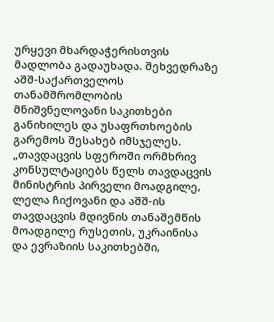ურყევი მხარდაჭერისთვის მადლობა გადაუხადა. შეხვედრაზე აშშ-საქართველოს თანამშრომლობის მნიშვნელოვანი საკითხები განიხილეს და უსაფრთხოების გარემოს შესახებ იმსჯელეს. „თავდაცვის სფეროში ორმხრივ კონსულტაციებს წელს თავდაცვის მინისტრის პირველი მოადგილე, ლელა ჩიქოვანი და აშშ-ის თავდაცვის მდივნის თანაშემწის მოადგილე რუსეთის, უკრაინისა და ევრაზიის საკითხებში,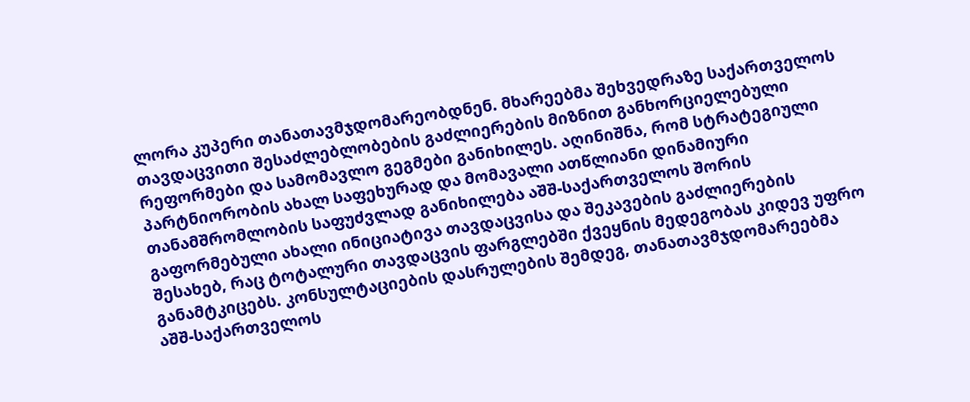ლორა კუპერი თანათავმჯდომარეობდნენ. მხარეებმა შეხვედრაზე საქართველოს თავდაცვითი შესაძლებლობების გაძლიერების მიზნით განხორციელებული რეფორმები და სამომავლო გეგმები განიხილეს. აღინიშნა, რომ სტრატეგიული პარტნიორობის ახალ საფეხურად და მომავალი ათწლიანი დინამიური თანამშრომლობის საფუძვლად განიხილება აშშ-საქართველოს შორის გაფორმებული ახალი ინიციატივა თავდაცვისა და შეკავების გაძლიერების შესახებ, რაც ტოტალური თავდაცვის ფარგლებში ქვეყნის მედეგობას კიდევ უფრო განამტკიცებს. კონსულტაციების დასრულების შემდეგ, თანათავმჯდომარეებმა აშშ-საქართველოს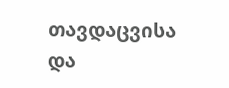თავდაცვისა და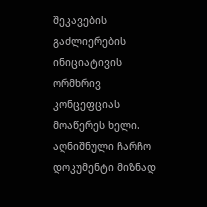შეკავების გაძლიერების ინიციატივის ორმხრივ კონცეფციას მოაწერეს ხელი. აღნიშნული ჩარჩო დოკუმენტი მიზნად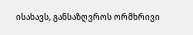ისახავს, განსაზღვროს ორმხრივი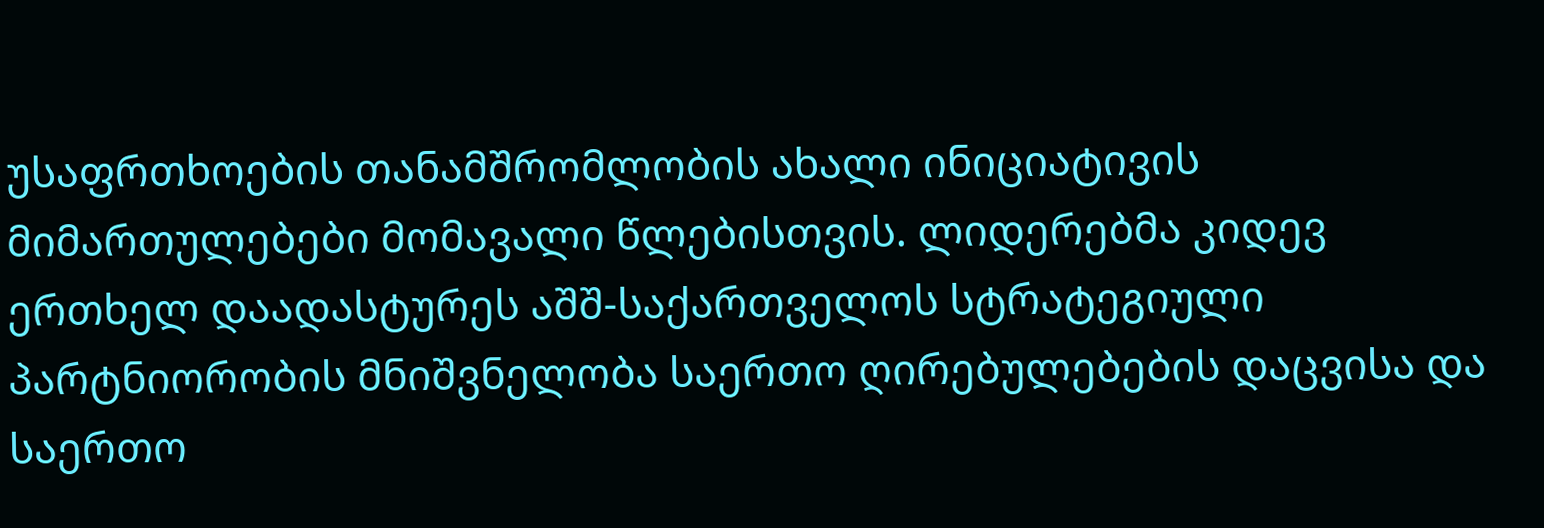უსაფრთხოების თანამშრომლობის ახალი ინიციატივის მიმართულებები მომავალი წლებისთვის. ლიდერებმა კიდევ ერთხელ დაადასტურეს აშშ-საქართველოს სტრატეგიული პარტნიორობის მნიშვნელობა საერთო ღირებულებების დაცვისა და საერთო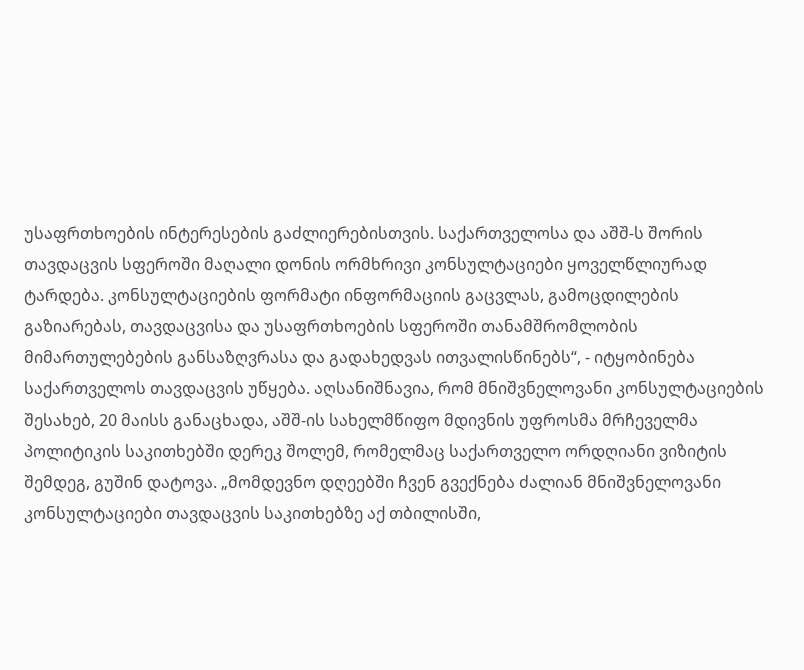უსაფრთხოების ინტერესების გაძლიერებისთვის. საქართველოსა და აშშ-ს შორის თავდაცვის სფეროში მაღალი დონის ორმხრივი კონსულტაციები ყოველწლიურად ტარდება. კონსულტაციების ფორმატი ინფორმაციის გაცვლას, გამოცდილების გაზიარებას, თავდაცვისა და უსაფრთხოების სფეროში თანამშრომლობის მიმართულებების განსაზღვრასა და გადახედვას ითვალისწინებს“, - იტყობინება საქართველოს თავდაცვის უწყება. აღსანიშნავია, რომ მნიშვნელოვანი კონსულტაციების შესახებ, 20 მაისს განაცხადა, აშშ-ის სახელმწიფო მდივნის უფროსმა მრჩეველმა პოლიტიკის საკითხებში დერეკ შოლემ, რომელმაც საქართველო ორდღიანი ვიზიტის შემდეგ, გუშინ დატოვა. „მომდევნო დღეებში ჩვენ გვექნება ძალიან მნიშვნელოვანი კონსულტაციები თავდაცვის საკითხებზე აქ თბილისში,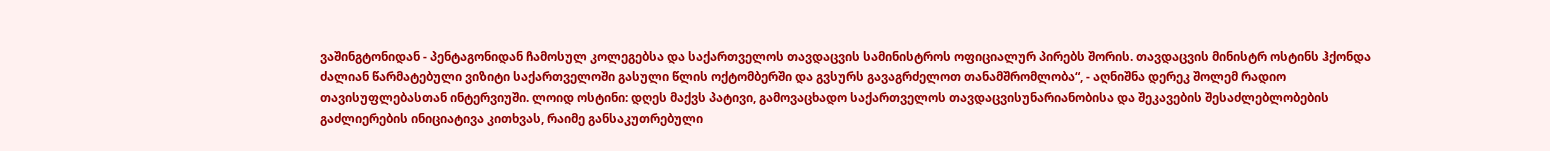ვაშინგტონიდან - პენტაგონიდან ჩამოსულ კოლეგებსა და საქართველოს თავდაცვის სამინისტროს ოფიციალურ პირებს შორის. თავდაცვის მინისტრ ოსტინს ჰქონდა ძალიან წარმატებული ვიზიტი საქართველოში გასული წლის ოქტომბერში და გვსურს გავაგრძელოთ თანამშრომლობა“, - აღნიშნა დერეკ შოლემ რადიო თავისუფლებასთან ინტერვიუში. ლოიდ ოსტინი: დღეს მაქვს პატივი, გამოვაცხადო საქართველოს თავდაცვისუნარიანობისა და შეკავების შესაძლებლობების გაძლიერების ინიციატივა კითხვას, რაიმე განსაკუთრებული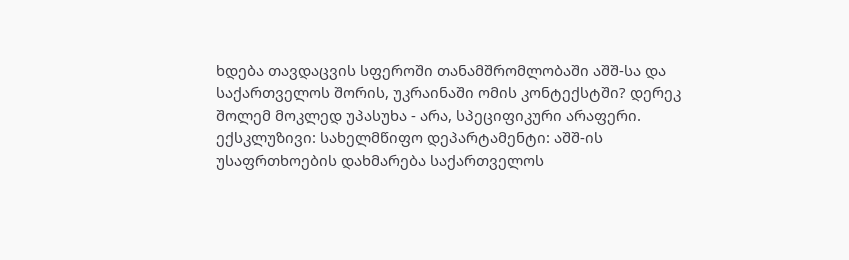ხდება თავდაცვის სფეროში თანამშრომლობაში აშშ-სა და საქართველოს შორის, უკრაინაში ომის კონტექსტში? დერეკ შოლემ მოკლედ უპასუხა - არა, სპეციფიკური არაფერი. ექსკლუზივი: სახელმწიფო დეპარტამენტი: აშშ-ის უსაფრთხოების დახმარება საქართველოს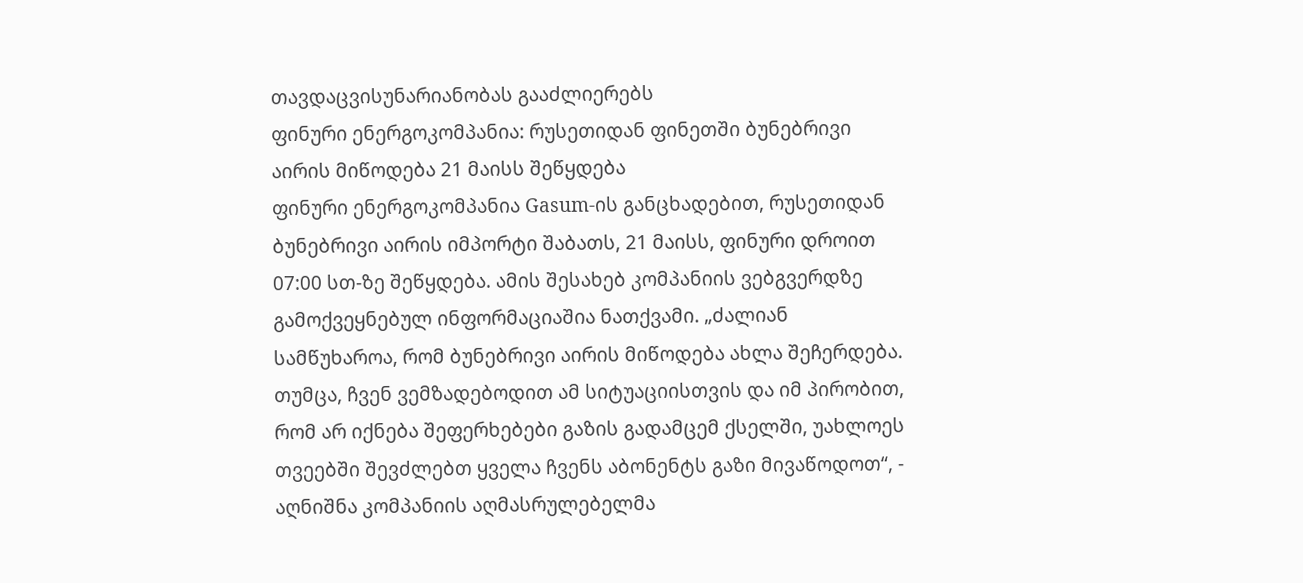თავდაცვისუნარიანობას გააძლიერებს
ფინური ენერგოკომპანია: რუსეთიდან ფინეთში ბუნებრივი აირის მიწოდება 21 მაისს შეწყდება
ფინური ენერგოკომპანია Gasum-ის განცხადებით, რუსეთიდან ბუნებრივი აირის იმპორტი შაბათს, 21 მაისს, ფინური დროით 07:00 სთ-ზე შეწყდება. ამის შესახებ კომპანიის ვებგვერდზე გამოქვეყნებულ ინფორმაციაშია ნათქვამი. „ძალიან სამწუხაროა, რომ ბუნებრივი აირის მიწოდება ახლა შეჩერდება. თუმცა, ჩვენ ვემზადებოდით ამ სიტუაციისთვის და იმ პირობით, რომ არ იქნება შეფერხებები გაზის გადამცემ ქსელში, უახლოეს თვეებში შევძლებთ ყველა ჩვენს აბონენტს გაზი მივაწოდოთ“, - აღნიშნა კომპანიის აღმასრულებელმა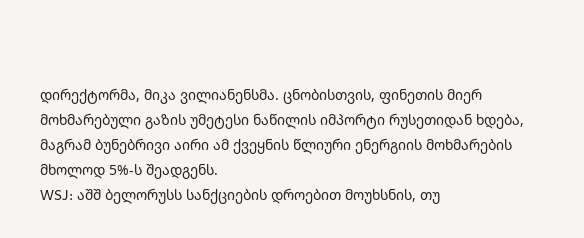დირექტორმა, მიკა ვილიანენსმა. ცნობისთვის, ფინეთის მიერ მოხმარებული გაზის უმეტესი ნაწილის იმპორტი რუსეთიდან ხდება, მაგრამ ბუნებრივი აირი ამ ქვეყნის წლიური ენერგიის მოხმარების მხოლოდ 5%-ს შეადგენს.
WSJ: აშშ ბელორუსს სანქციების დროებით მოუხსნის, თუ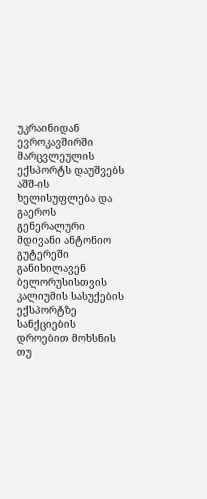უკრაინიდან ევროკავშირში მარცვლეულის ექსპორტს დაუშვებს
აშშ-ის ხელისუფლება და გაეროს გენერალური მდივანი ანტონიო გუტერეში განიხილავენ ბელორუსისთვის კალიუმის სასუქების ექსპორტზე სანქციების დროებით მოხსნის თუ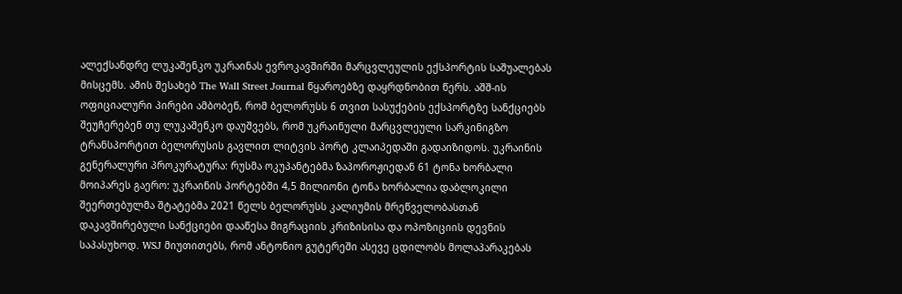ალექსანდრე ლუკაშენკო უკრაინას ევროკავშირში მარცვლეულის ექსპორტის საშუალებას მისცემს. ამის შესახებ The Wall Street Journal წყაროებზე დაყრდნობით წერს. აშშ-ის ოფიციალური პირები ამბობენ, რომ ბელორუსს 6 თვით სასუქების ექსპორტზე სანქციებს შეუჩერებენ თუ ლუკაშენკო დაუშვებს, რომ უკრაინული მარცვლეული სარკინიგზო ტრანსპორტით ბელორუსის გავლით ლიტვის პორტ კლაიპედაში გადაიზიდოს. უკრაინის გენერალური პროკურატურა: რუსმა ოკუპანტებმა ზაპოროჟიედან 61 ტონა ხორბალი მოიპარეს გაერო: უკრაინის პორტებში 4,5 მილიონი ტონა ხორბალია დაბლოკილი შეერთებულმა შტატებმა 2021 წელს ბელორუსს კალიუმის მრეწველობასთან დაკავშირებული სანქციები დააწესა მიგრაციის კრიზისისა და ოპოზიციის დევნის საპასუხოდ. WSJ მიუთითებს, რომ ანტონიო გუტერეში ასევე ცდილობს მოლაპარაკებას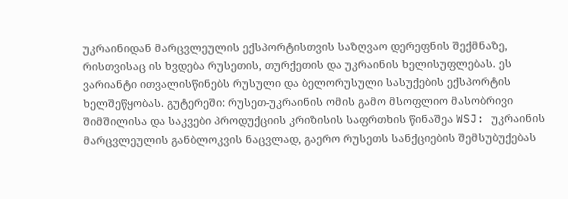უკრაინიდან მარცვლეულის ექსპორტისთვის საზღვაო დერეფნის შექმნაზე, რისთვისაც ის ხვდება რუსეთის, თურქეთის და უკრაინის ხელისუფლებას. ეს ვარიანტი ითვალისწინებს რუსული და ბელორუსული სასუქების ექსპორტის ხელშეწყობას. გუტერეში: რუსეთ-უკრაინის ომის გამო მსოფლიო მასობრივი შიმშილისა და საკვები პროდუქციის კრიზისის საფრთხის წინაშეა WSJ: უკრაინის მარცვლეულის განბლოკვის ნაცვლად, გაერო რუსეთს სანქციების შემსუბუქებას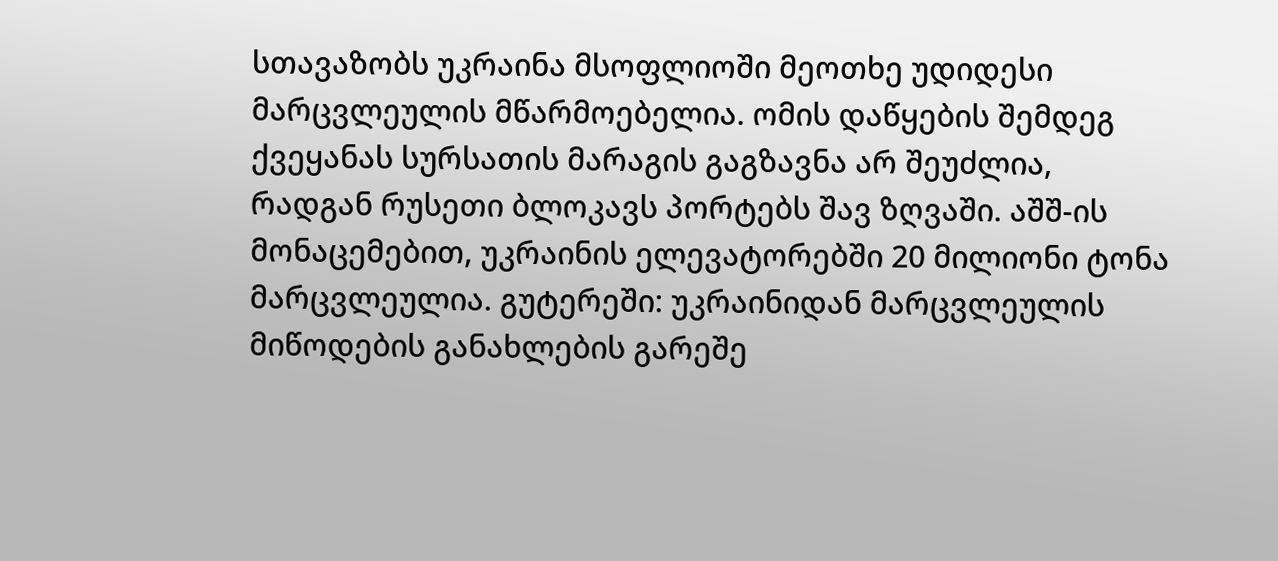სთავაზობს უკრაინა მსოფლიოში მეოთხე უდიდესი მარცვლეულის მწარმოებელია. ომის დაწყების შემდეგ ქვეყანას სურსათის მარაგის გაგზავნა არ შეუძლია, რადგან რუსეთი ბლოკავს პორტებს შავ ზღვაში. აშშ-ის მონაცემებით, უკრაინის ელევატორებში 20 მილიონი ტონა მარცვლეულია. გუტერეში: უკრაინიდან მარცვლეულის მიწოდების განახლების გარეშე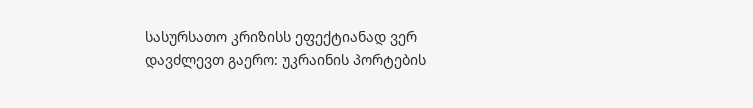სასურსათო კრიზისს ეფექტიანად ვერ დავძლევთ გაერო: უკრაინის პორტების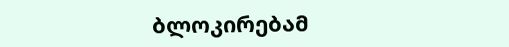ბლოკირებამ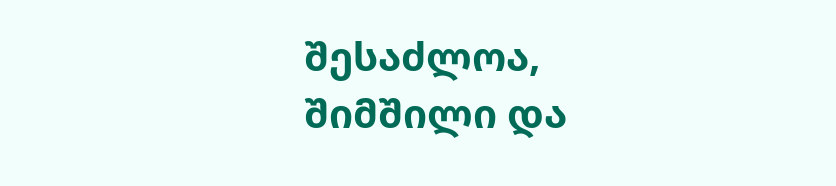შესაძლოა, შიმშილი და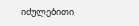იძულებითი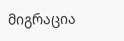მიგრაცია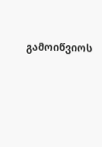გამოიწვიოს